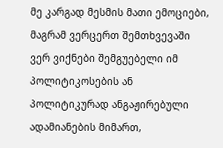მე კარგად მესმის მათი ემოციები, მაგრამ ვერცერთ შემთხვევაში ვერ ვიქნები შემგუებელი იმ პოლიტიკოსების ან პოლიტიკურად ანგაჟირებული ადამიანების მიმართ,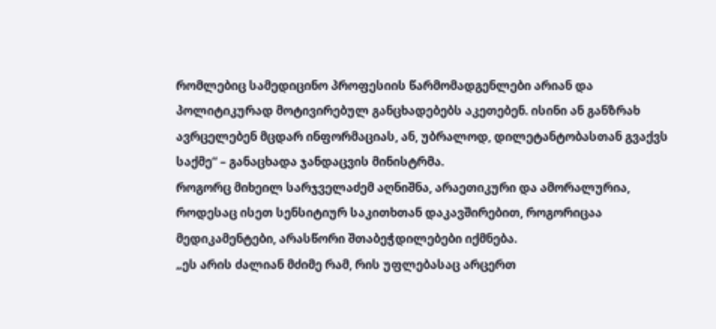რომლებიც სამედიცინო პროფესიის წარმომადგენლები არიან და პოლიტიკურად მოტივირებულ განცხადებებს აკეთებენ. ისინი ან განზრახ ავრცელებენ მცდარ ინფორმაციას, ან, უბრალოდ, დილეტანტობასთან გვაქვს საქმე“ – განაცხადა ჯანდაცვის მინისტრმა.
როგორც მიხეილ სარჯველაძემ აღნიშნა, არაეთიკური და ამორალურია, როდესაც ისეთ სენსიტიურ საკითხთან დაკავშირებით, როგორიცაა მედიკამენტები, არასწორი შთაბეჭდილებები იქმნება.
„ეს არის ძალიან მძიმე რამ, რის უფლებასაც არცერთ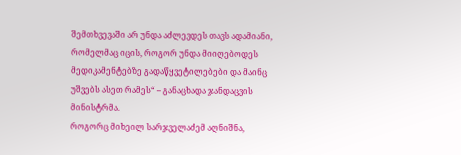შემთხვევაში არ უნდა აძლევდეს თავს ადამიანი, რომელმაც იცის, როგორ უნდა მიიღებოდეს მედიკამენტებზე გადაწყვეტილებები და მაინც უშვებს ასეთ რამეს“ – განაცხადა ჯანდაცვის მინისტრმა.
როგორც მიხეილ სარჯველაძემ აღნიშნა,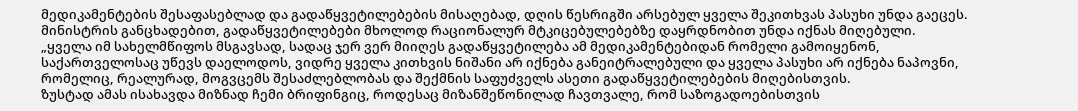მედიკამენტების შესაფასებლად და გადაწყვეტილებების მისაღებად, დღის წესრიგში არსებულ ყველა შეკითხვას პასუხი უნდა გაეცეს. მინისტრის განცხადებით, გადაწყვეტილებები მხოლოდ რაციონალურ მტკიცებულებებზე დაყრდნობით უნდა იქნას მიღებული.
„ყველა იმ სახელმწიფოს მსგავსად, სადაც ჯერ ვერ მიიღეს გადაწყვეტილება ამ მედიკამენტებიდან რომელი გამოიყენონ, საქართველოსაც უწევს დაელოდოს, ვიდრე ყველა კითხვის ნიშანი არ იქნება განეიტრალებული და ყველა პასუხი არ იქნება ნაპოვნი, რომელიც, რეალურად, მოგვცემს შესაძლებლობას და შექმნის საფუძველს ასეთი გადაწყვეტილებების მიღებისთვის.
ზუსტად ამას ისახავდა მიზნად ჩემი ბრიფინგიც, როდესაც მიზანშეწონილად ჩავთვალე, რომ საზოგადოებისთვის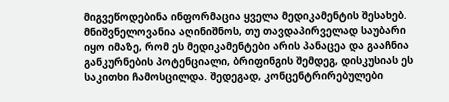მიგვეწოდებინა ინფორმაცია ყველა მედიკამენტის შესახებ.
მნიშვნელოვანია აღინიშნოს, თუ თავდაპირველად საუბარი იყო იმაზე, რომ ეს მედიკამენტები არის პანაცეა და გააჩნია განკურნების პოტენციალი, ბრიფინგის შემდეგ, დისკუსიას ეს საკითხი ჩამოსცილდა. შედეგად, კონცენტრირებულები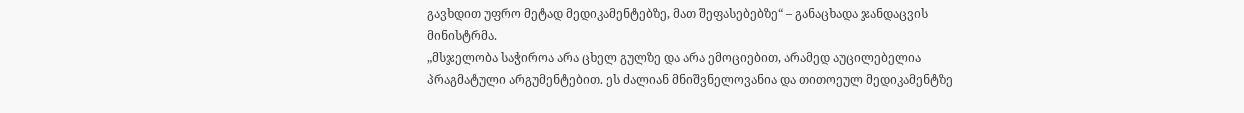გავხდით უფრო მეტად მედიკამენტებზე, მათ შეფასებებზე“ – განაცხადა ჯანდაცვის მინისტრმა.
„მსჯელობა საჭიროა არა ცხელ გულზე და არა ემოციებით, არამედ აუცილებელია პრაგმატული არგუმენტებით. ეს ძალიან მნიშვნელოვანია და თითოეულ მედიკამენტზე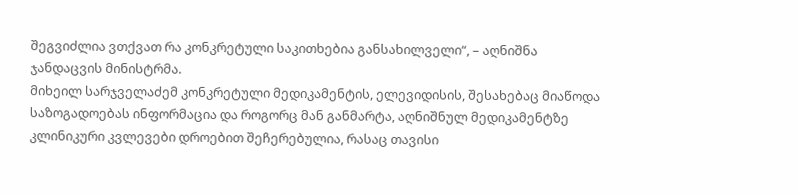შეგვიძლია ვთქვათ რა კონკრეტული საკითხებია განსახილველი“, – აღნიშნა ჯანდაცვის მინისტრმა.
მიხეილ სარჯველაძემ კონკრეტული მედიკამენტის, ელევიდისის, შესახებაც მიაწოდა საზოგადოებას ინფორმაცია და როგორც მან განმარტა, აღნიშნულ მედიკამენტზე კლინიკური კვლევები დროებით შეჩერებულია, რასაც თავისი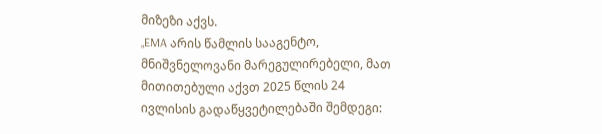მიზეზი აქვს.
„EMA არის წამლის სააგენტო, მნიშვნელოვანი მარეგულირებელი, მათ მითითებული აქვთ 2025 წლის 24 ივლისის გადაწყვეტილებაში შემდეგი: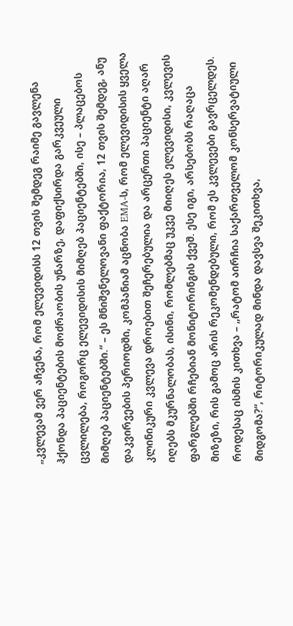„კვლევამ ვერ აჩვენა, რომ ელევიდისს 12 თვის შემდეგ რაიმე გავლენა ჰქონდა პაციენტების მოძრაობის უნარზე, დაფიქსირდა გარკვეული ცვლილება, როგორც ელევიდისის მიმღებ პაციენტებში, ისე – პლაცებოს მიმღებ პაციენტებში.“ – ეს მნიშვნელოვანი ფაქტორია, 12 თვის შემდეგ, ანუ დაკვირვების პერიოდში, კომპანიამ აცნობა EMA-ს, რომ ელევიდისის ყველა კლინიკური კვლევა დროებით შეჩერებულია და არცერთი პაციენტი აღარ იღებს მკურნალობას, ისინი, რომლებმაც უკვე მიიღეს ელევიდისი, კვლევის ფარგლებში რჩებიან მონიტორინგის ქვეშ. ესე იგი, არსებობს რაღაცა მიზეზი, რის გამოც არის რეკომენდებული, რომ ეს კვლევები გავრცელდეს.
როდესაც ისმის კითხვა – „რატომ აირჩია საქართველომ კონსერვატიული მიდგომა?“, რიტორიკულად მინდა დავსვა შეკითხვა,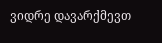ვიდრე დავარქმევთ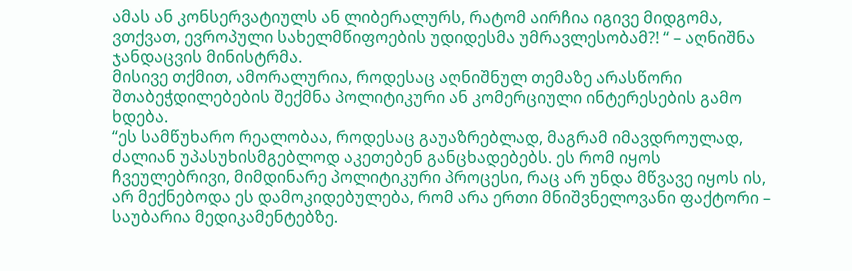ამას ან კონსერვატიულს ან ლიბერალურს, რატომ აირჩია იგივე მიდგომა, ვთქვათ, ევროპული სახელმწიფოების უდიდესმა უმრავლესობამ?! “ – აღნიშნა ჯანდაცვის მინისტრმა.
მისივე თქმით, ამორალურია, როდესაც აღნიშნულ თემაზე არასწორი შთაბეჭდილებების შექმნა პოლიტიკური ან კომერციული ინტერესების გამო ხდება.
“ეს სამწუხარო რეალობაა, როდესაც გაუაზრებლად, მაგრამ იმავდროულად, ძალიან უპასუხისმგებლოდ აკეთებენ განცხადებებს. ეს რომ იყოს ჩვეულებრივი, მიმდინარე პოლიტიკური პროცესი, რაც არ უნდა მწვავე იყოს ის, არ მექნებოდა ეს დამოკიდებულება, რომ არა ერთი მნიშვნელოვანი ფაქტორი – საუბარია მედიკამენტებზე.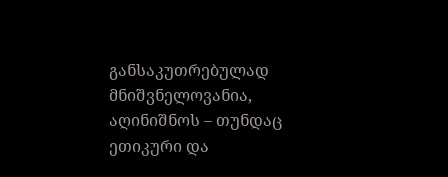განსაკუთრებულად მნიშვნელოვანია, აღინიშნოს – თუნდაც ეთიკური და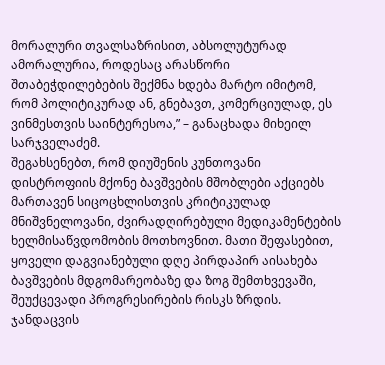მორალური თვალსაზრისით, აბსოლუტურად ამორალურია, როდესაც არასწორი შთაბეჭდილებების შექმნა ხდება მარტო იმიტომ, რომ პოლიტიკურად ან, გნებავთ, კომერციულად, ეს ვინმესთვის საინტერესოა,” – განაცხადა მიხეილ სარჯველაძემ.
შეგახსენებთ, რომ დიუშენის კუნთოვანი დისტროფიის მქონე ბავშვების მშობლები აქციებს მართავენ სიცოცხლისთვის კრიტიკულად მნიშვნელოვანი, ძვირადღირებული მედიკამენტების ხელმისაწვდომობის მოთხოვნით. მათი შეფასებით, ყოველი დაგვიანებული დღე პირდაპირ აისახება ბავშვების მდგომარეობაზე და ზოგ შემთხვევაში, შეუქცევადი პროგრესირების რისკს ზრდის.
ჯანდაცვის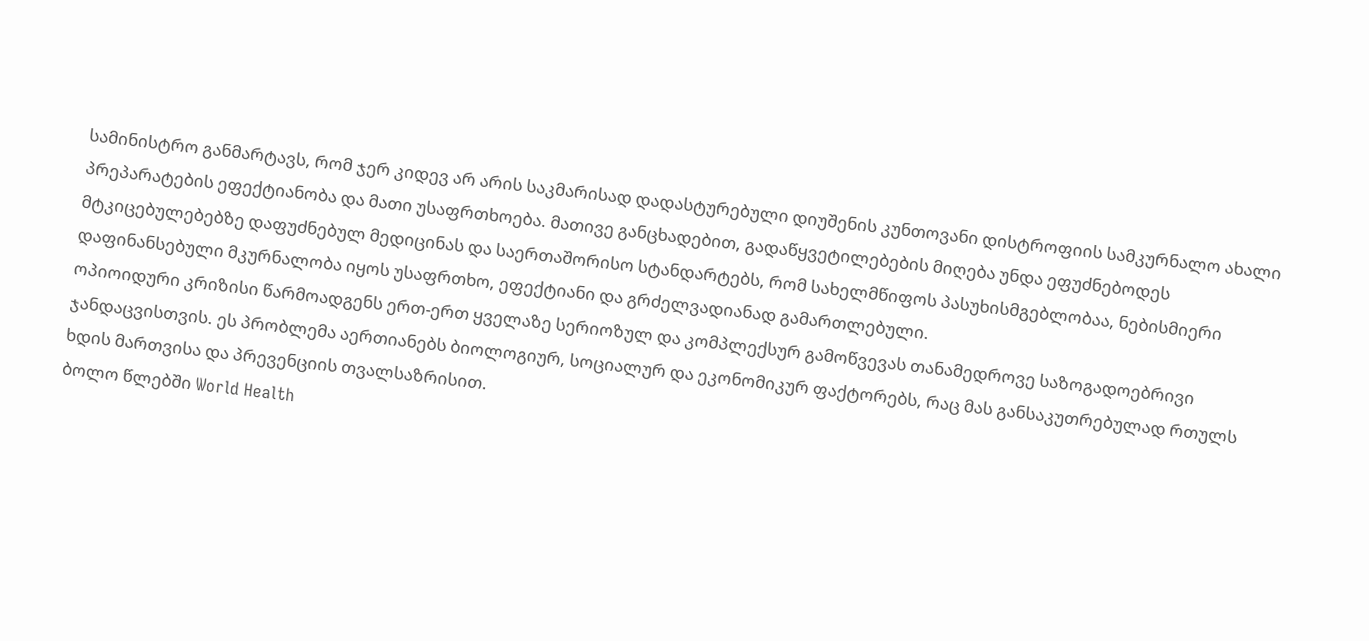სამინისტრო განმარტავს, რომ ჯერ კიდევ არ არის საკმარისად დადასტურებული დიუშენის კუნთოვანი დისტროფიის სამკურნალო ახალი პრეპარატების ეფექტიანობა და მათი უსაფრთხოება. მათივე განცხადებით, გადაწყვეტილებების მიღება უნდა ეფუძნებოდეს მტკიცებულებებზე დაფუძნებულ მედიცინას და საერთაშორისო სტანდარტებს, რომ სახელმწიფოს პასუხისმგებლობაა, ნებისმიერი დაფინანსებული მკურნალობა იყოს უსაფრთხო, ეფექტიანი და გრძელვადიანად გამართლებული.
ოპიოიდური კრიზისი წარმოადგენს ერთ-ერთ ყველაზე სერიოზულ და კომპლექსურ გამოწვევას თანამედროვე საზოგადოებრივი ჯანდაცვისთვის. ეს პრობლემა აერთიანებს ბიოლოგიურ, სოციალურ და ეკონომიკურ ფაქტორებს, რაც მას განსაკუთრებულად რთულს ხდის მართვისა და პრევენციის თვალსაზრისით.
ბოლო წლებში World Health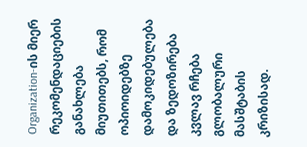Organization-ის მიერ რეკომენდაციების განახლება მიუთითებს, რომ ოპიოიდებზე დამოკიდებულება და ზედოზირება კვლავ რჩება გლობალური მასშტაბის კრიზისად.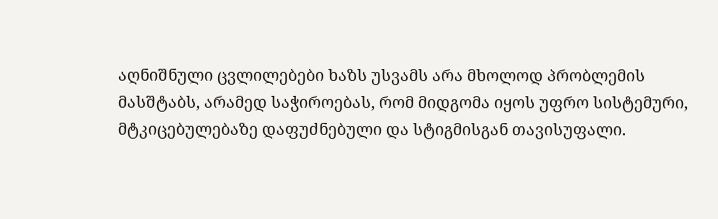აღნიშნული ცვლილებები ხაზს უსვამს არა მხოლოდ პრობლემის მასშტაბს, არამედ საჭიროებას, რომ მიდგომა იყოს უფრო სისტემური, მტკიცებულებაზე დაფუძნებული და სტიგმისგან თავისუფალი.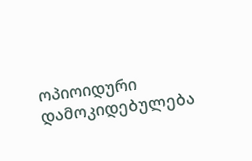ოპიოიდური დამოკიდებულება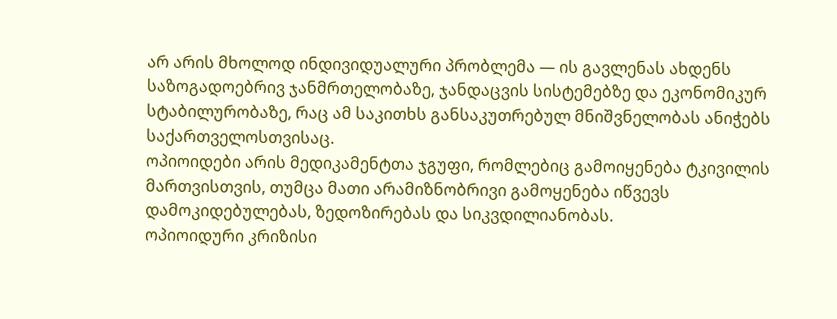არ არის მხოლოდ ინდივიდუალური პრობლემა — ის გავლენას ახდენს საზოგადოებრივ ჯანმრთელობაზე, ჯანდაცვის სისტემებზე და ეკონომიკურ სტაბილურობაზე, რაც ამ საკითხს განსაკუთრებულ მნიშვნელობას ანიჭებს საქართველოსთვისაც.
ოპიოიდები არის მედიკამენტთა ჯგუფი, რომლებიც გამოიყენება ტკივილის მართვისთვის, თუმცა მათი არამიზნობრივი გამოყენება იწვევს დამოკიდებულებას, ზედოზირებას და სიკვდილიანობას.
ოპიოიდური კრიზისი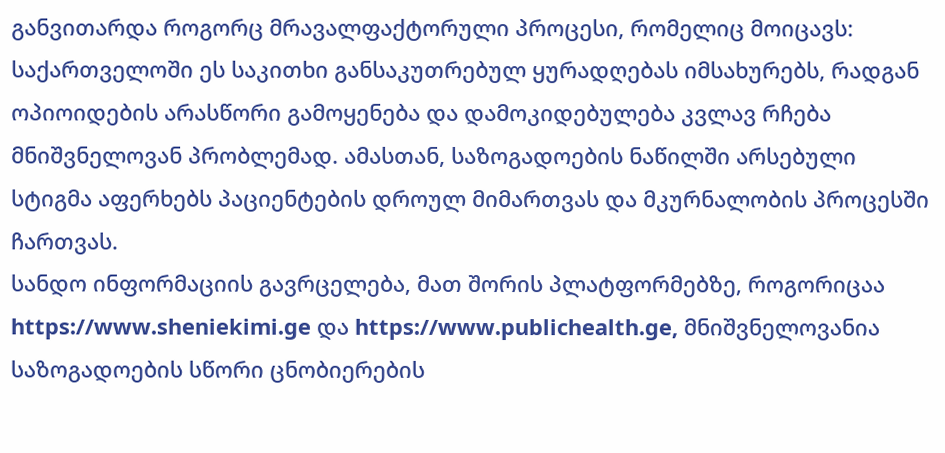განვითარდა როგორც მრავალფაქტორული პროცესი, რომელიც მოიცავს:
საქართველოში ეს საკითხი განსაკუთრებულ ყურადღებას იმსახურებს, რადგან ოპიოიდების არასწორი გამოყენება და დამოკიდებულება კვლავ რჩება მნიშვნელოვან პრობლემად. ამასთან, საზოგადოების ნაწილში არსებული სტიგმა აფერხებს პაციენტების დროულ მიმართვას და მკურნალობის პროცესში ჩართვას.
სანდო ინფორმაციის გავრცელება, მათ შორის პლატფორმებზე, როგორიცაა https://www.sheniekimi.ge და https://www.publichealth.ge, მნიშვნელოვანია საზოგადოების სწორი ცნობიერების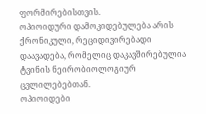ფორმირებისთვის.
ოპიოიდური დამოკიდებულება არის ქრონიკული, რეციდივირებადი დაავადება, რომელიც დაკავშირებულია ტვინის ნეირობიოლოგიურ ცვლილებებთან.
ოპიოიდები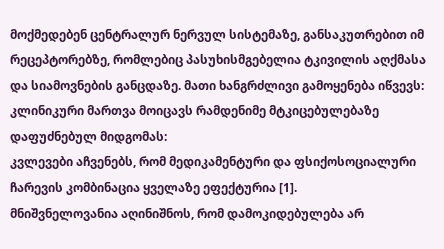მოქმედებენ ცენტრალურ ნერვულ სისტემაზე, განსაკუთრებით იმ რეცეპტორებზე, რომლებიც პასუხისმგებელია ტკივილის აღქმასა და სიამოვნების განცდაზე. მათი ხანგრძლივი გამოყენება იწვევს:
კლინიკური მართვა მოიცავს რამდენიმე მტკიცებულებაზე დაფუძნებულ მიდგომას:
კვლევები აჩვენებს, რომ მედიკამენტური და ფსიქოსოციალური ჩარევის კომბინაცია ყველაზე ეფექტურია [1].
მნიშვნელოვანია აღინიშნოს, რომ დამოკიდებულება არ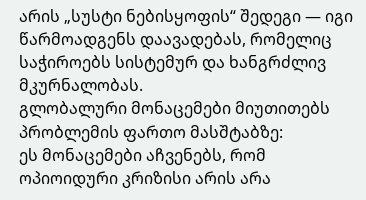არის „სუსტი ნებისყოფის“ შედეგი — იგი წარმოადგენს დაავადებას, რომელიც საჭიროებს სისტემურ და ხანგრძლივ მკურნალობას.
გლობალური მონაცემები მიუთითებს პრობლემის ფართო მასშტაბზე:
ეს მონაცემები აჩვენებს, რომ ოპიოიდური კრიზისი არის არა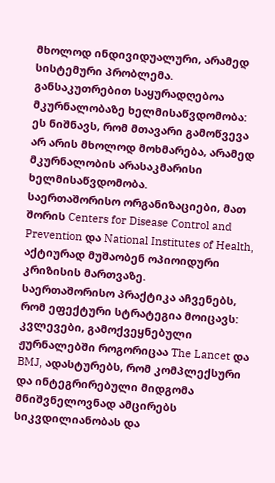მხოლოდ ინდივიდუალური, არამედ სისტემური პრობლემა.
განსაკუთრებით საყურადღებოა მკურნალობაზე ხელმისაწვდომობა:
ეს ნიშნავს, რომ მთავარი გამოწვევა არ არის მხოლოდ მოხმარება, არამედ მკურნალობის არასაკმარისი ხელმისაწვდომობა.
საერთაშორისო ორგანიზაციები, მათ შორის Centers for Disease Control and Prevention და National Institutes of Health, აქტიურად მუშაობენ ოპიოიდური კრიზისის მართვაზე.
საერთაშორისო პრაქტიკა აჩვენებს, რომ ეფექტური სტრატეგია მოიცავს:
კვლევები, გამოქვეყნებული ჟურნალებში როგორიცაა The Lancet და BMJ, ადასტურებს, რომ კომპლექსური და ინტეგრირებული მიდგომა მნიშვნელოვნად ამცირებს სიკვდილიანობას და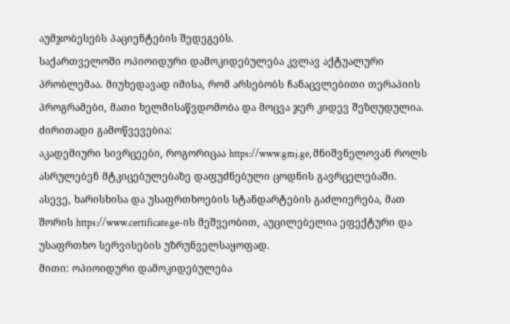აუმჯობესებს პაციენტების შედეგებს.
საქართველოში ოპიოიდური დამოკიდებულება კვლავ აქტუალური პრობლემაა. მიუხედავად იმისა, რომ არსებობს ჩანაცვლებითი თერაპიის პროგრამები, მათი ხელმისაწვდომობა და მოცვა ჯერ კიდევ შეზღუდულია.
ძირითადი გამოწვევებია:
აკადემიური სივრცეები, როგორიცაა https://www.gmj.ge, მნიშვნელოვან როლს ასრულებენ მტკიცებულებაზე დაფუძნებული ცოდნის გავრცელებაში.
ასევე, ხარისხისა და უსაფრთხოების სტანდარტების გაძლიერება, მათ შორის https://www.certificate.ge-ის მეშვეობით, აუცილებელია ეფექტური და უსაფრთხო სერვისების უზრუნველსაყოფად.
მითი: ოპიოიდური დამოკიდებულება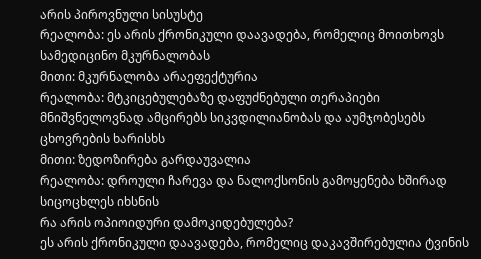არის პიროვნული სისუსტე
რეალობა: ეს არის ქრონიკული დაავადება, რომელიც მოითხოვს სამედიცინო მკურნალობას
მითი: მკურნალობა არაეფექტურია
რეალობა: მტკიცებულებაზე დაფუძნებული თერაპიები მნიშვნელოვნად ამცირებს სიკვდილიანობას და აუმჯობესებს ცხოვრების ხარისხს
მითი: ზედოზირება გარდაუვალია
რეალობა: დროული ჩარევა და ნალოქსონის გამოყენება ხშირად სიცოცხლეს იხსნის
რა არის ოპიოიდური დამოკიდებულება?
ეს არის ქრონიკული დაავადება, რომელიც დაკავშირებულია ტვინის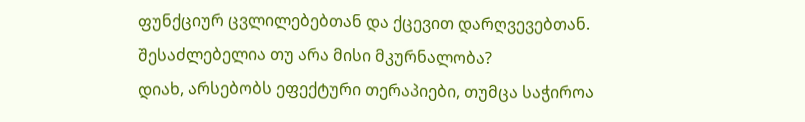ფუნქციურ ცვლილებებთან და ქცევით დარღვევებთან.
შესაძლებელია თუ არა მისი მკურნალობა?
დიახ, არსებობს ეფექტური თერაპიები, თუმცა საჭიროა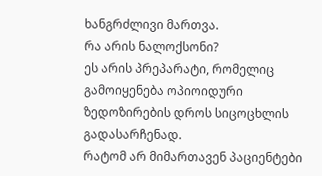ხანგრძლივი მართვა.
რა არის ნალოქსონი?
ეს არის პრეპარატი, რომელიც გამოიყენება ოპიოიდური ზედოზირების დროს სიცოცხლის გადასარჩენად.
რატომ არ მიმართავენ პაციენტები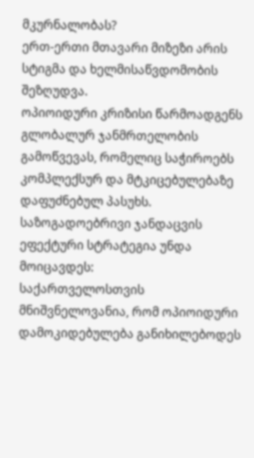მკურნალობას?
ერთ-ერთი მთავარი მიზეზი არის სტიგმა და ხელმისაწვდომობის შეზღუდვა.
ოპიოიდური კრიზისი წარმოადგენს გლობალურ ჯანმრთელობის გამოწვევას, რომელიც საჭიროებს კომპლექსურ და მტკიცებულებაზე დაფუძნებულ პასუხს.
საზოგადოებრივი ჯანდაცვის ეფექტური სტრატეგია უნდა მოიცავდეს:
საქართველოსთვის მნიშვნელოვანია, რომ ოპიოიდური დამოკიდებულება განიხილებოდეს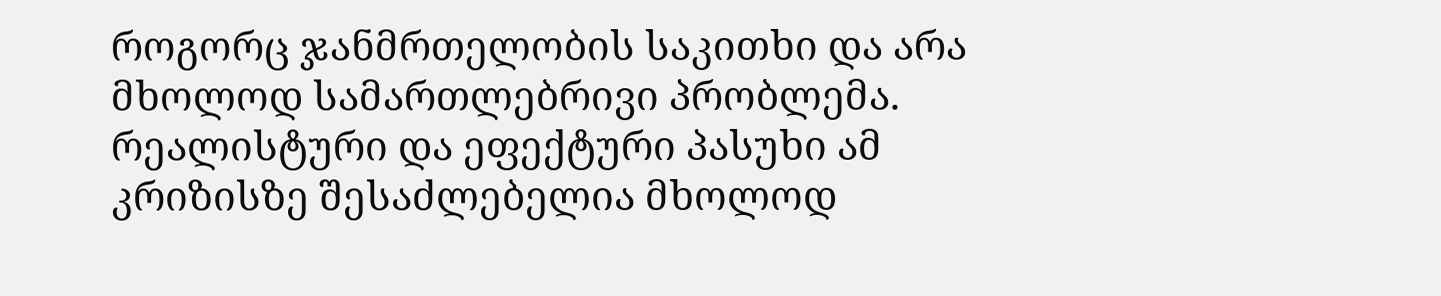როგორც ჯანმრთელობის საკითხი და არა მხოლოდ სამართლებრივი პრობლემა.
რეალისტური და ეფექტური პასუხი ამ კრიზისზე შესაძლებელია მხოლოდ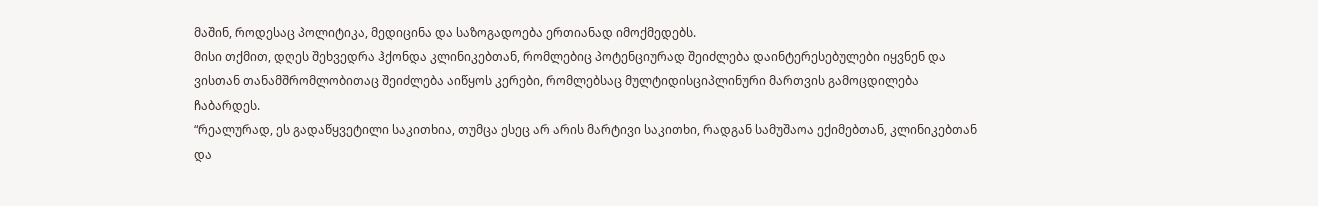მაშინ, როდესაც პოლიტიკა, მედიცინა და საზოგადოება ერთიანად იმოქმედებს.
მისი თქმით, დღეს შეხვედრა ჰქონდა კლინიკებთან, რომლებიც პოტენციურად შეიძლება დაინტერესებულები იყვნენ და ვისთან თანამშრომლობითაც შეიძლება აიწყოს კერები, რომლებსაც მულტიდისციპლინური მართვის გამოცდილება ჩაბარდეს.
“რეალურად, ეს გადაწყვეტილი საკითხია, თუმცა ესეც არ არის მარტივი საკითხი, რადგან სამუშაოა ექიმებთან, კლინიკებთან და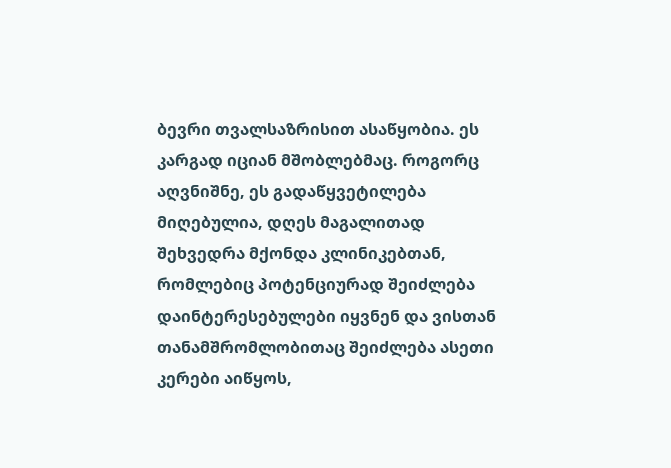ბევრი თვალსაზრისით ასაწყობია. ეს კარგად იციან მშობლებმაც. როგორც აღვნიშნე, ეს გადაწყვეტილება მიღებულია, დღეს მაგალითად შეხვედრა მქონდა კლინიკებთან, რომლებიც პოტენციურად შეიძლება დაინტერესებულები იყვნენ და ვისთან თანამშრომლობითაც შეიძლება ასეთი კერები აიწყოს,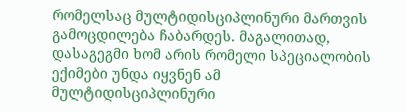რომელსაც მულტიდისციპლინური მართვის გამოცდილება ჩაბარდეს. მაგალითად, დასაგეგმი ხომ არის რომელი სპეციალობის ექიმები უნდა იყვნენ ამ მულტიდისციპლინური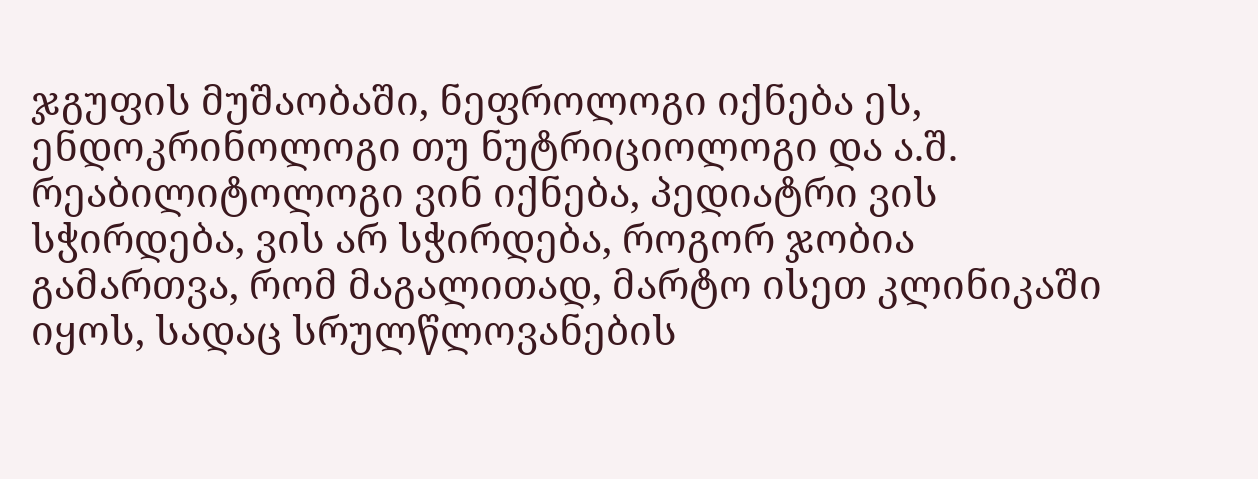ჯგუფის მუშაობაში, ნეფროლოგი იქნება ეს, ენდოკრინოლოგი თუ ნუტრიციოლოგი და ა.შ. რეაბილიტოლოგი ვინ იქნება, პედიატრი ვის სჭირდება, ვის არ სჭირდება, როგორ ჯობია გამართვა, რომ მაგალითად, მარტო ისეთ კლინიკაში იყოს, სადაც სრულწლოვანების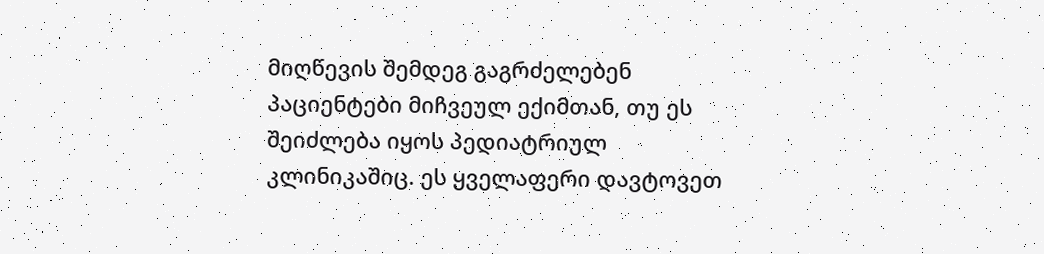მიღწევის შემდეგ გაგრძელებენ პაციენტები მიჩვეულ ექიმთან, თუ ეს შეიძლება იყოს პედიატრიულ კლინიკაშიც. ეს ყველაფერი დავტოვეთ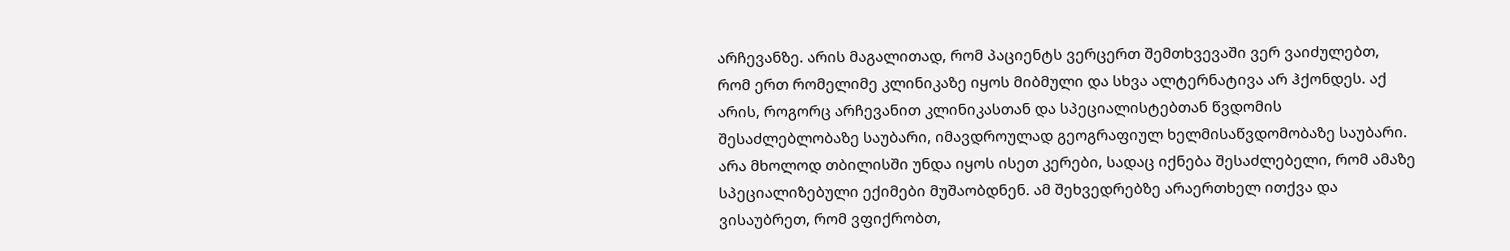არჩევანზე. არის მაგალითად, რომ პაციენტს ვერცერთ შემთხვევაში ვერ ვაიძულებთ, რომ ერთ რომელიმე კლინიკაზე იყოს მიბმული და სხვა ალტერნატივა არ ჰქონდეს. აქ არის, როგორც არჩევანით კლინიკასთან და სპეციალისტებთან წვდომის შესაძლებლობაზე საუბარი, იმავდროულად გეოგრაფიულ ხელმისაწვდომობაზე საუბარი. არა მხოლოდ თბილისში უნდა იყოს ისეთ კერები, სადაც იქნება შესაძლებელი, რომ ამაზე სპეციალიზებული ექიმები მუშაობდნენ. ამ შეხვედრებზე არაერთხელ ითქვა და ვისაუბრეთ, რომ ვფიქრობთ,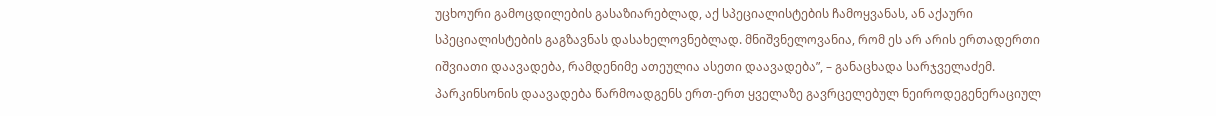უცხოური გამოცდილების გასაზიარებლად, აქ სპეციალისტების ჩამოყვანას, ან აქაური სპეციალისტების გაგზავნას დასახელოვნებლად. მნიშვნელოვანია, რომ ეს არ არის ერთადერთი იშვიათი დაავადება, რამდენიმე ათეულია ასეთი დაავადება”, – განაცხადა სარჯველაძემ.
პარკინსონის დაავადება წარმოადგენს ერთ-ერთ ყველაზე გავრცელებულ ნეიროდეგენერაციულ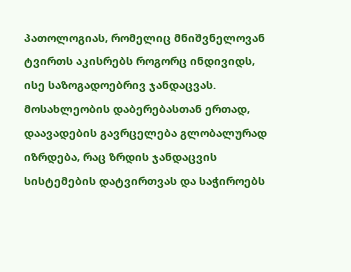პათოლოგიას, რომელიც მნიშვნელოვან ტვირთს აკისრებს როგორც ინდივიდს, ისე საზოგადოებრივ ჯანდაცვას. მოსახლეობის დაბერებასთან ერთად, დაავადების გავრცელება გლობალურად იზრდება, რაც ზრდის ჯანდაცვის სისტემების დატვირთვას და საჭიროებს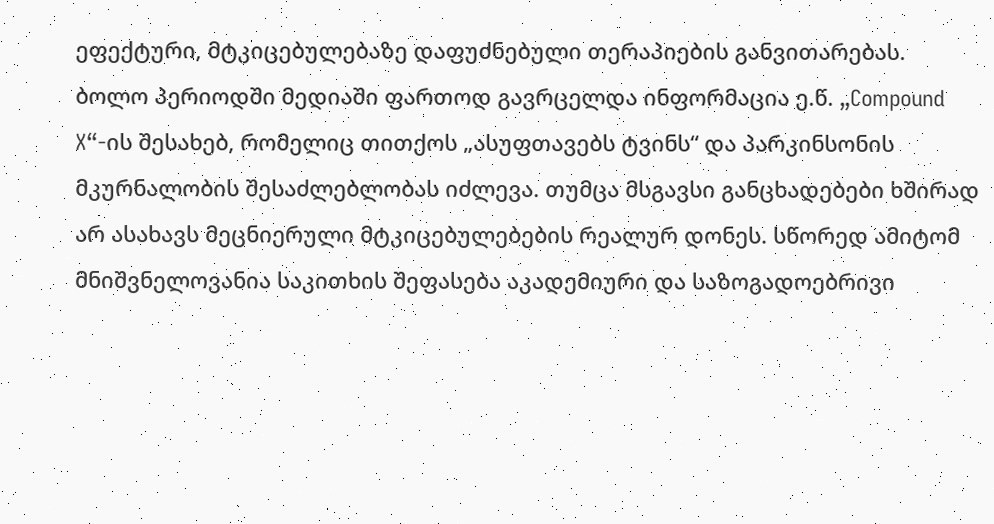ეფექტური, მტკიცებულებაზე დაფუძნებული თერაპიების განვითარებას.
ბოლო პერიოდში მედიაში ფართოდ გავრცელდა ინფორმაცია ე.წ. „Compound X“-ის შესახებ, რომელიც თითქოს „ასუფთავებს ტვინს“ და პარკინსონის მკურნალობის შესაძლებლობას იძლევა. თუმცა მსგავსი განცხადებები ხშირად არ ასახავს მეცნიერული მტკიცებულებების რეალურ დონეს. სწორედ ამიტომ მნიშვნელოვანია საკითხის შეფასება აკადემიური და საზოგადოებრივი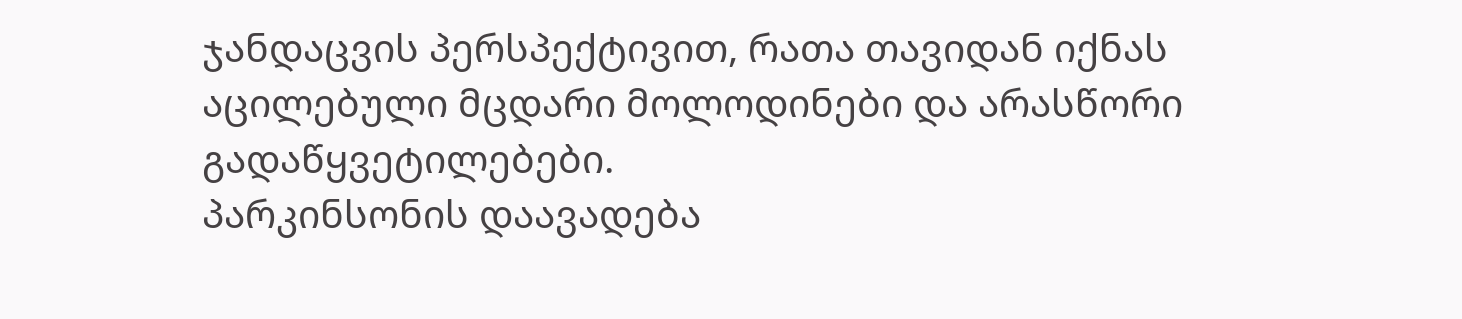ჯანდაცვის პერსპექტივით, რათა თავიდან იქნას აცილებული მცდარი მოლოდინები და არასწორი გადაწყვეტილებები.
პარკინსონის დაავადება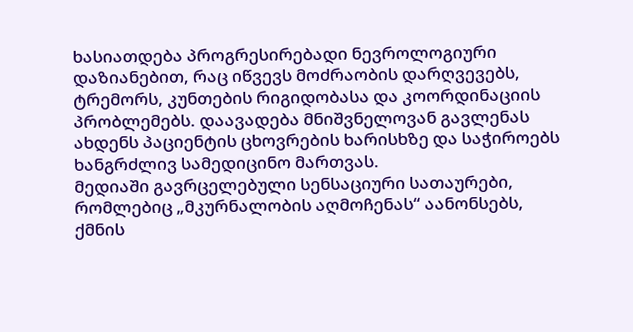ხასიათდება პროგრესირებადი ნევროლოგიური დაზიანებით, რაც იწვევს მოძრაობის დარღვევებს, ტრემორს, კუნთების რიგიდობასა და კოორდინაციის პრობლემებს. დაავადება მნიშვნელოვან გავლენას ახდენს პაციენტის ცხოვრების ხარისხზე და საჭიროებს ხანგრძლივ სამედიცინო მართვას.
მედიაში გავრცელებული სენსაციური სათაურები, რომლებიც „მკურნალობის აღმოჩენას“ აანონსებს, ქმნის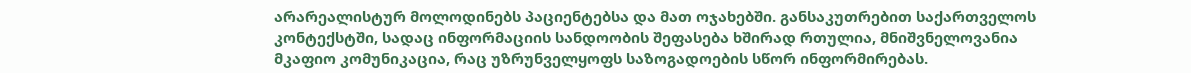არარეალისტურ მოლოდინებს პაციენტებსა და მათ ოჯახებში. განსაკუთრებით საქართველოს კონტექსტში, სადაც ინფორმაციის სანდოობის შეფასება ხშირად რთულია, მნიშვნელოვანია მკაფიო კომუნიკაცია, რაც უზრუნველყოფს საზოგადოების სწორ ინფორმირებას.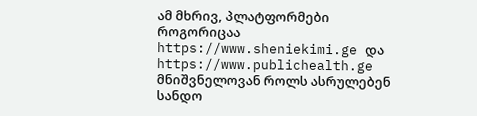ამ მხრივ, პლატფორმები როგორიცაა https://www.sheniekimi.ge და https://www.publichealth.ge მნიშვნელოვან როლს ასრულებენ სანდო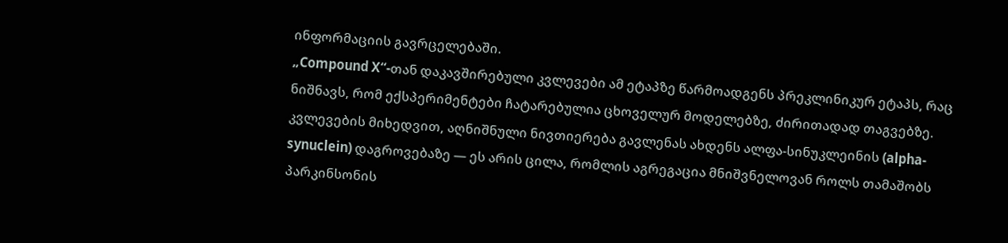ინფორმაციის გავრცელებაში.
„Compound X“-თან დაკავშირებული კვლევები ამ ეტაპზე წარმოადგენს პრეკლინიკურ ეტაპს, რაც ნიშნავს, რომ ექსპერიმენტები ჩატარებულია ცხოველურ მოდელებზე, ძირითადად თაგვებზე.
კვლევების მიხედვით, აღნიშნული ნივთიერება გავლენას ახდენს ალფა-სინუკლეინის (alpha-synuclein) დაგროვებაზე — ეს არის ცილა, რომლის აგრეგაცია მნიშვნელოვან როლს თამაშობს პარკინსონის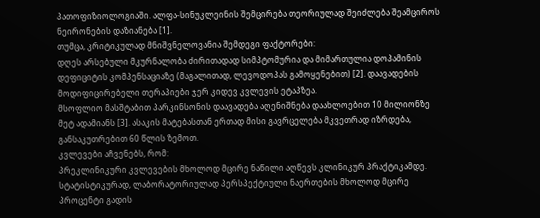პათოფიზიოლოგიაში. ალფა-სინუკლეინის შემცირება თეორიულად შეიძლება შეამციროს ნეირონების დაზიანება [1].
თუმცა, კრიტიკულად მნიშვნელოვანია შემდეგი ფაქტორები:
დღეს არსებული მკურნალობა ძირითადად სიმპტომურია და მიმართულია დოპამინის დეფიციტის კომპენსაციაზე (მაგალითად, ლევოდოპას გამოყენებით) [2]. დაავადების მოდიფიცირებელი თერაპიები ჯერ კიდევ კვლევის ეტაპზეა.
მსოფლიო მასშტაბით პარკინსონის დაავადება აღენიშნება დაახლოებით 10 მილიონზე მეტ ადამიანს [3]. ასაკის მატებასთან ერთად მისი გავრცელება მკვეთრად იზრდება, განსაკუთრებით 60 წლის ზემოთ.
კვლევები აჩვენებს, რომ:
პრეკლინიკური კვლევების მხოლოდ მცირე ნაწილი აღწევს კლინიკურ პრაქტიკამდე. სტატისტიკურად, ლაბორატორიულად პერსპექტიული ნაერთების მხოლოდ მცირე პროცენტი გადის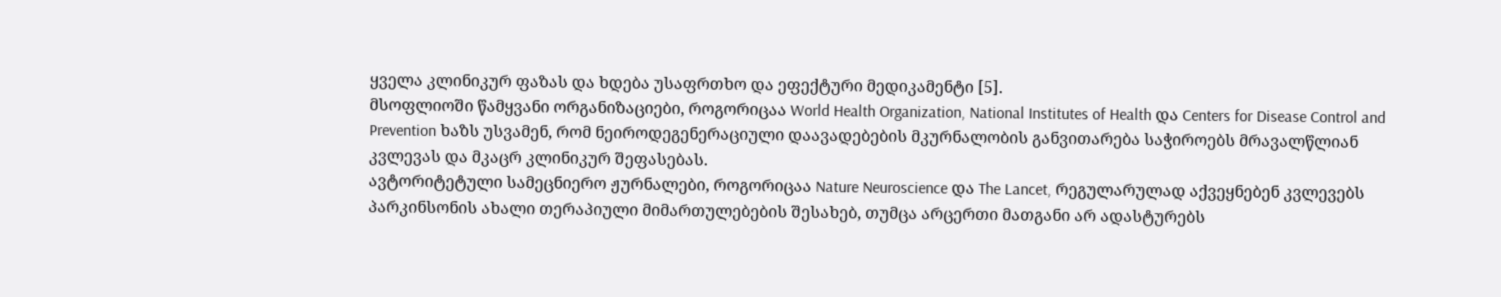ყველა კლინიკურ ფაზას და ხდება უსაფრთხო და ეფექტური მედიკამენტი [5].
მსოფლიოში წამყვანი ორგანიზაციები, როგორიცაა World Health Organization, National Institutes of Health და Centers for Disease Control and Prevention ხაზს უსვამენ, რომ ნეიროდეგენერაციული დაავადებების მკურნალობის განვითარება საჭიროებს მრავალწლიან კვლევას და მკაცრ კლინიკურ შეფასებას.
ავტორიტეტული სამეცნიერო ჟურნალები, როგორიცაა Nature Neuroscience და The Lancet, რეგულარულად აქვეყნებენ კვლევებს პარკინსონის ახალი თერაპიული მიმართულებების შესახებ, თუმცა არცერთი მათგანი არ ადასტურებს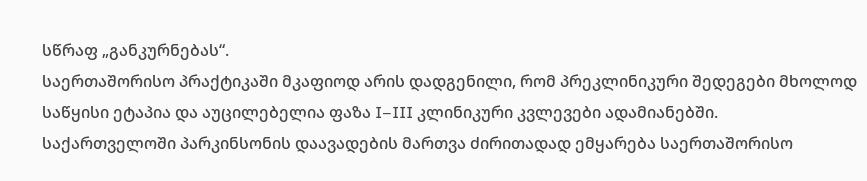სწრაფ „განკურნებას“.
საერთაშორისო პრაქტიკაში მკაფიოდ არის დადგენილი, რომ პრეკლინიკური შედეგები მხოლოდ საწყისი ეტაპია და აუცილებელია ფაზა I–III კლინიკური კვლევები ადამიანებში.
საქართველოში პარკინსონის დაავადების მართვა ძირითადად ემყარება საერთაშორისო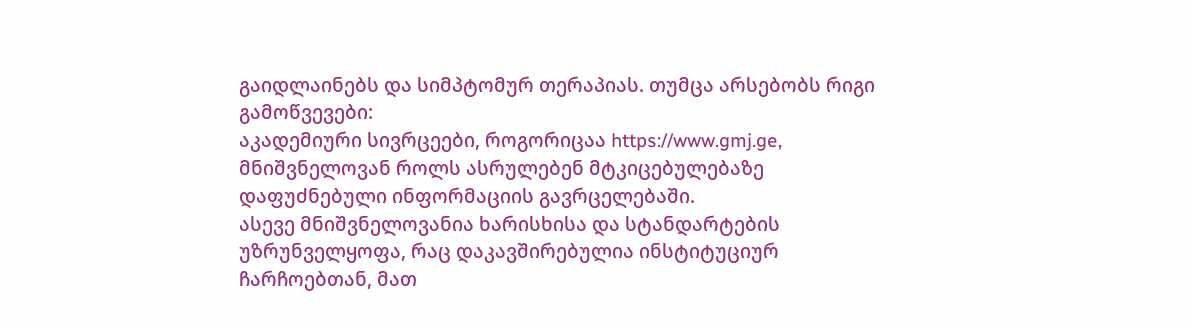გაიდლაინებს და სიმპტომურ თერაპიას. თუმცა არსებობს რიგი გამოწვევები:
აკადემიური სივრცეები, როგორიცაა https://www.gmj.ge, მნიშვნელოვან როლს ასრულებენ მტკიცებულებაზე დაფუძნებული ინფორმაციის გავრცელებაში.
ასევე მნიშვნელოვანია ხარისხისა და სტანდარტების უზრუნველყოფა, რაც დაკავშირებულია ინსტიტუციურ ჩარჩოებთან, მათ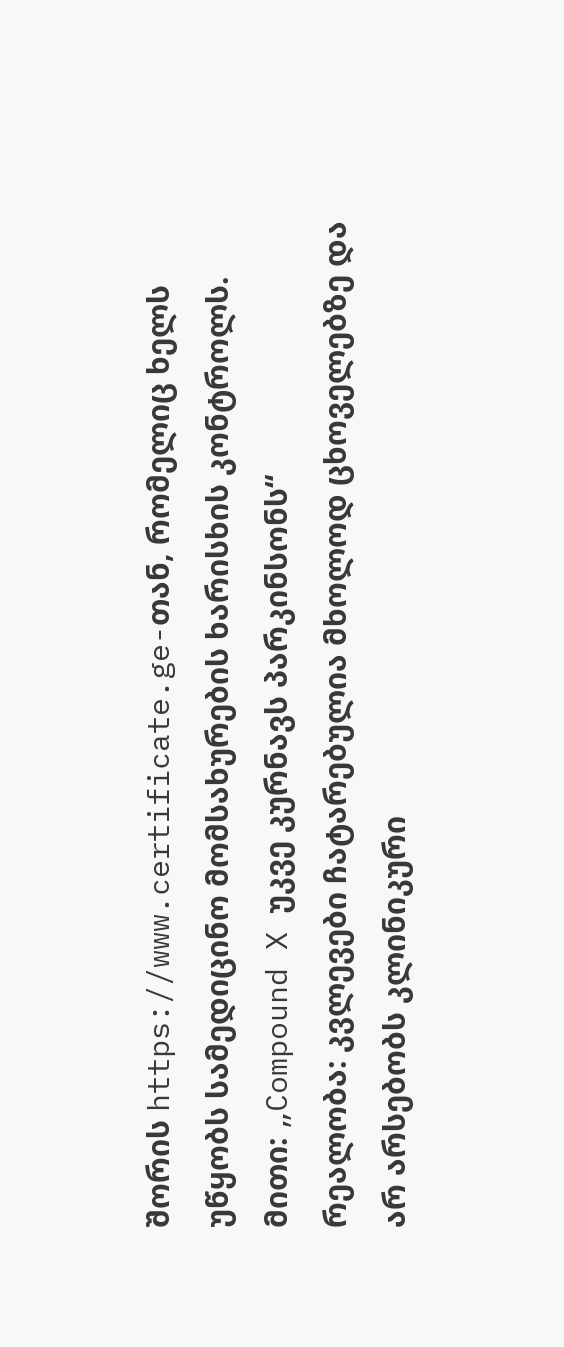შორის https://www.certificate.ge-თან, რომელიც ხელს უწყობს სამედიცინო მომსახურების ხარისხის კონტროლს.
მითი: „Compound X უკვე კურნავს პარკინსონს“
რეალობა: კვლევები ჩატარებულია მხოლოდ ცხოველებზე და არ არსებობს კლინიკური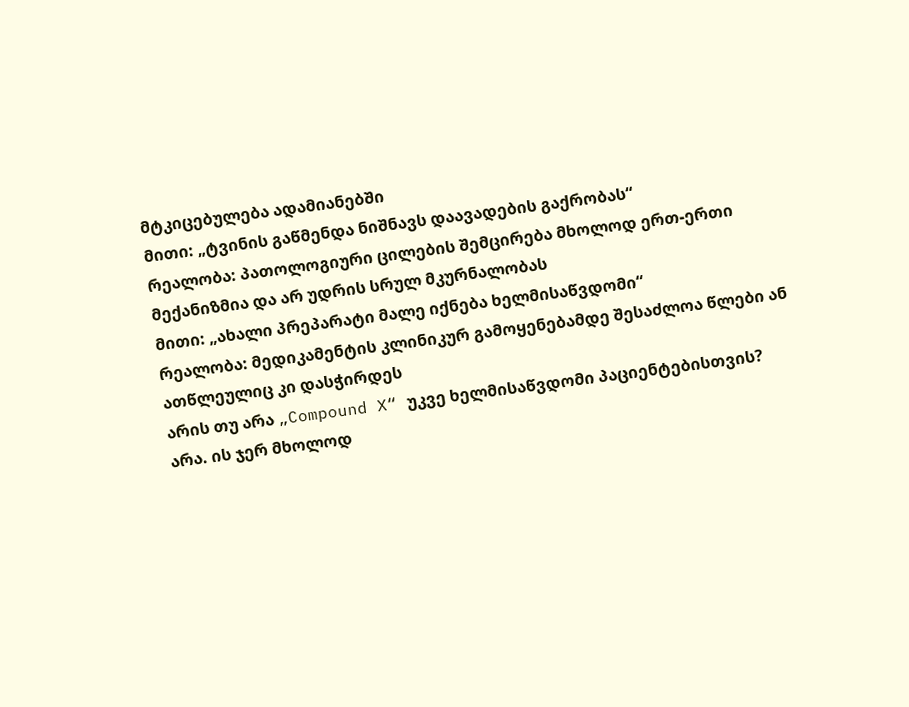მტკიცებულება ადამიანებში
მითი: „ტვინის გაწმენდა ნიშნავს დაავადების გაქრობას“
რეალობა: პათოლოგიური ცილების შემცირება მხოლოდ ერთ-ერთი მექანიზმია და არ უდრის სრულ მკურნალობას
მითი: „ახალი პრეპარატი მალე იქნება ხელმისაწვდომი“
რეალობა: მედიკამენტის კლინიკურ გამოყენებამდე შესაძლოა წლები ან ათწლეულიც კი დასჭირდეს
არის თუ არა „Compound X“ უკვე ხელმისაწვდომი პაციენტებისთვის?
არა. ის ჯერ მხოლოდ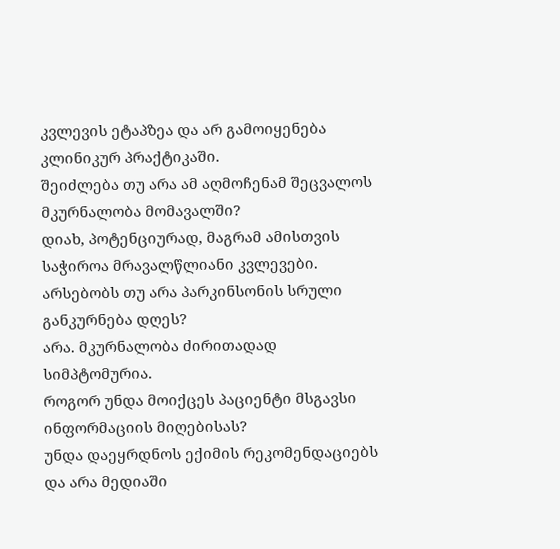კვლევის ეტაპზეა და არ გამოიყენება კლინიკურ პრაქტიკაში.
შეიძლება თუ არა ამ აღმოჩენამ შეცვალოს მკურნალობა მომავალში?
დიახ, პოტენციურად, მაგრამ ამისთვის საჭიროა მრავალწლიანი კვლევები.
არსებობს თუ არა პარკინსონის სრული განკურნება დღეს?
არა. მკურნალობა ძირითადად სიმპტომურია.
როგორ უნდა მოიქცეს პაციენტი მსგავსი ინფორმაციის მიღებისას?
უნდა დაეყრდნოს ექიმის რეკომენდაციებს და არა მედიაში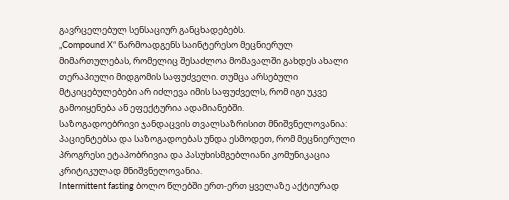გავრცელებულ სენსაციურ განცხადებებს.
„Compound X“ წარმოადგენს საინტერესო მეცნიერულ მიმართულებას, რომელიც შესაძლოა მომავალში გახდეს ახალი თერაპიული მიდგომის საფუძველი. თუმცა არსებული მტკიცებულებები არ იძლევა იმის საფუძველს, რომ იგი უკვე გამოიყენება ან ეფექტურია ადამიანებში.
საზოგადოებრივი ჯანდაცვის თვალსაზრისით მნიშვნელოვანია:
პაციენტებსა და საზოგადოებას უნდა ესმოდეთ, რომ მეცნიერული პროგრესი ეტაპობრივია და პასუხისმგებლიანი კომუნიკაცია კრიტიკულად მნიშვნელოვანია.
Intermittent fasting ბოლო წლებში ერთ-ერთ ყველაზე აქტიურად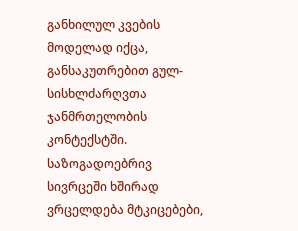განხილულ კვების მოდელად იქცა, განსაკუთრებით გულ-სისხლძარღვთა ჯანმრთელობის კონტექსტში. საზოგადოებრივ სივრცეში ხშირად ვრცელდება მტკიცებები,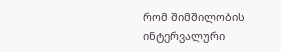რომ შიმშილობის ინტერვალური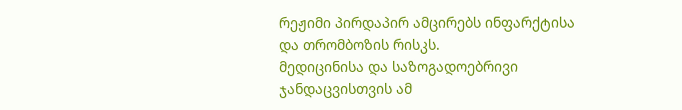რეჟიმი პირდაპირ ამცირებს ინფარქტისა და თრომბოზის რისკს.
მედიცინისა და საზოგადოებრივი ჯანდაცვისთვის ამ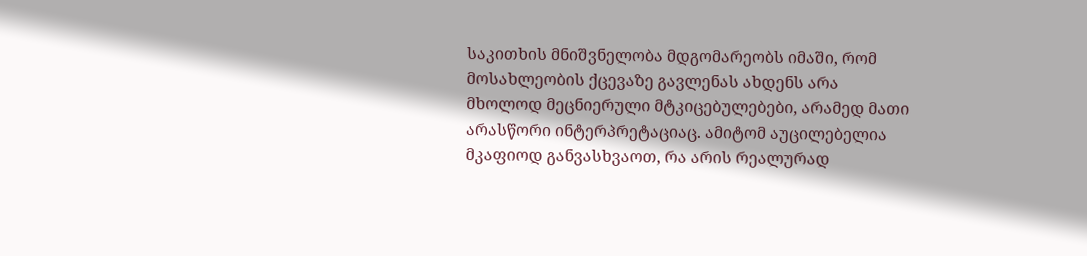საკითხის მნიშვნელობა მდგომარეობს იმაში, რომ მოსახლეობის ქცევაზე გავლენას ახდენს არა მხოლოდ მეცნიერული მტკიცებულებები, არამედ მათი არასწორი ინტერპრეტაციაც. ამიტომ აუცილებელია მკაფიოდ განვასხვაოთ, რა არის რეალურად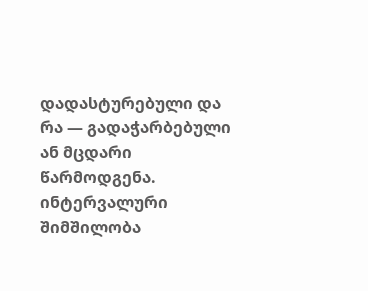დადასტურებული და რა — გადაჭარბებული ან მცდარი წარმოდგენა.
ინტერვალური შიმშილობა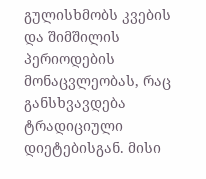გულისხმობს კვების და შიმშილის პერიოდების მონაცვლეობას, რაც განსხვავდება ტრადიციული დიეტებისგან. მისი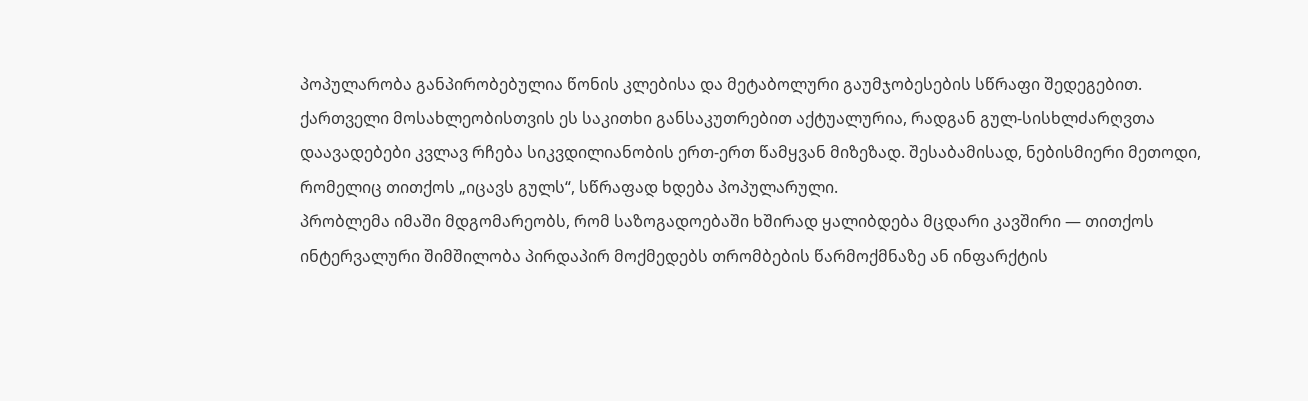პოპულარობა განპირობებულია წონის კლებისა და მეტაბოლური გაუმჯობესების სწრაფი შედეგებით.
ქართველი მოსახლეობისთვის ეს საკითხი განსაკუთრებით აქტუალურია, რადგან გულ-სისხლძარღვთა დაავადებები კვლავ რჩება სიკვდილიანობის ერთ-ერთ წამყვან მიზეზად. შესაბამისად, ნებისმიერი მეთოდი, რომელიც თითქოს „იცავს გულს“, სწრაფად ხდება პოპულარული.
პრობლემა იმაში მდგომარეობს, რომ საზოგადოებაში ხშირად ყალიბდება მცდარი კავშირი — თითქოს ინტერვალური შიმშილობა პირდაპირ მოქმედებს თრომბების წარმოქმნაზე ან ინფარქტის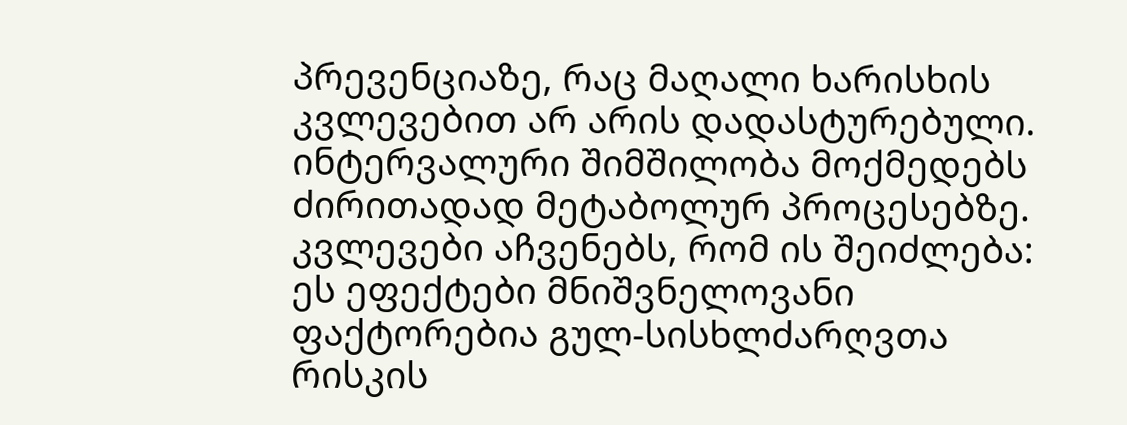პრევენციაზე, რაც მაღალი ხარისხის კვლევებით არ არის დადასტურებული.
ინტერვალური შიმშილობა მოქმედებს ძირითადად მეტაბოლურ პროცესებზე. კვლევები აჩვენებს, რომ ის შეიძლება:
ეს ეფექტები მნიშვნელოვანი ფაქტორებია გულ-სისხლძარღვთა რისკის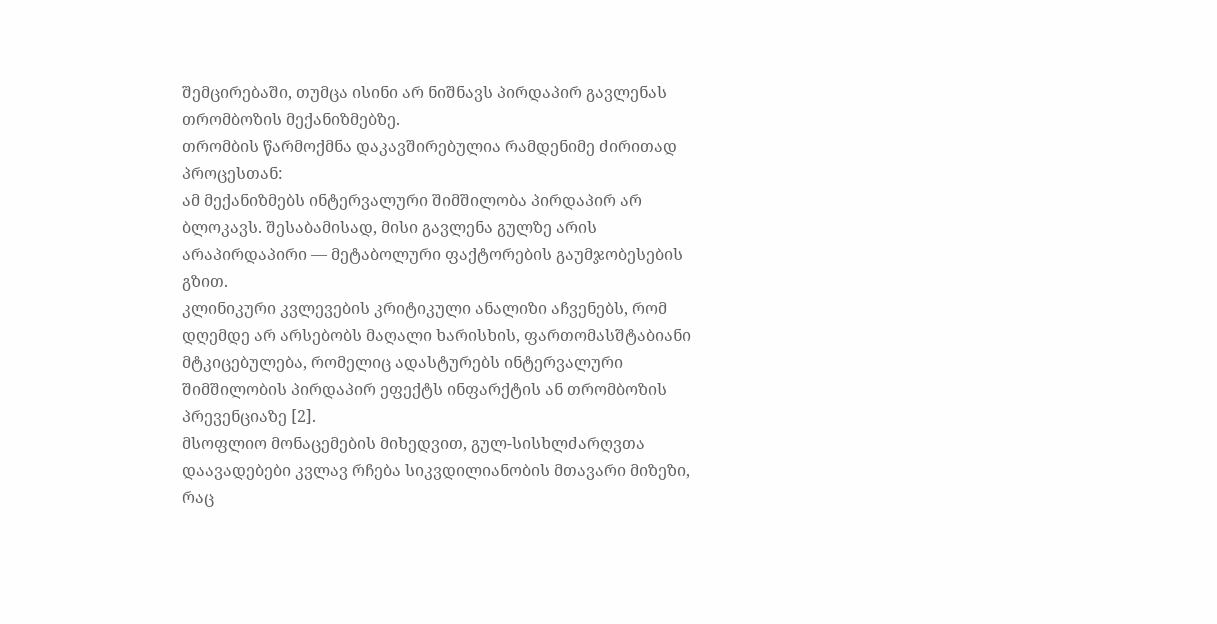შემცირებაში, თუმცა ისინი არ ნიშნავს პირდაპირ გავლენას თრომბოზის მექანიზმებზე.
თრომბის წარმოქმნა დაკავშირებულია რამდენიმე ძირითად პროცესთან:
ამ მექანიზმებს ინტერვალური შიმშილობა პირდაპირ არ ბლოკავს. შესაბამისად, მისი გავლენა გულზე არის არაპირდაპირი — მეტაბოლური ფაქტორების გაუმჯობესების გზით.
კლინიკური კვლევების კრიტიკული ანალიზი აჩვენებს, რომ დღემდე არ არსებობს მაღალი ხარისხის, ფართომასშტაბიანი მტკიცებულება, რომელიც ადასტურებს ინტერვალური შიმშილობის პირდაპირ ეფექტს ინფარქტის ან თრომბოზის პრევენციაზე [2].
მსოფლიო მონაცემების მიხედვით, გულ-სისხლძარღვთა დაავადებები კვლავ რჩება სიკვდილიანობის მთავარი მიზეზი, რაც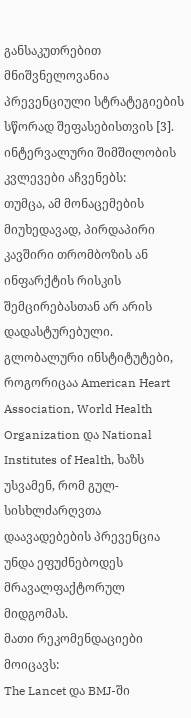განსაკუთრებით მნიშვნელოვანია პრევენციული სტრატეგიების სწორად შეფასებისთვის [3].
ინტერვალური შიმშილობის კვლევები აჩვენებს:
თუმცა, ამ მონაცემების მიუხედავად, პირდაპირი კავშირი თრომბოზის ან ინფარქტის რისკის შემცირებასთან არ არის დადასტურებული.
გლობალური ინსტიტუტები, როგორიცაა American Heart Association, World Health Organization და National Institutes of Health, ხაზს უსვამენ, რომ გულ-სისხლძარღვთა დაავადებების პრევენცია უნდა ეფუძნებოდეს მრავალფაქტორულ მიდგომას.
მათი რეკომენდაციები მოიცავს:
The Lancet და BMJ-ში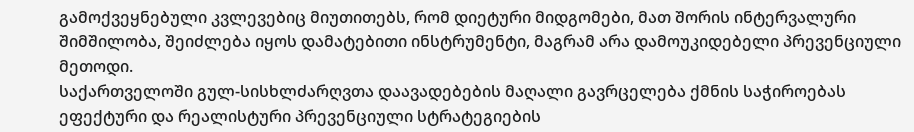გამოქვეყნებული კვლევებიც მიუთითებს, რომ დიეტური მიდგომები, მათ შორის ინტერვალური შიმშილობა, შეიძლება იყოს დამატებითი ინსტრუმენტი, მაგრამ არა დამოუკიდებელი პრევენციული მეთოდი.
საქართველოში გულ-სისხლძარღვთა დაავადებების მაღალი გავრცელება ქმნის საჭიროებას ეფექტური და რეალისტური პრევენციული სტრატეგიების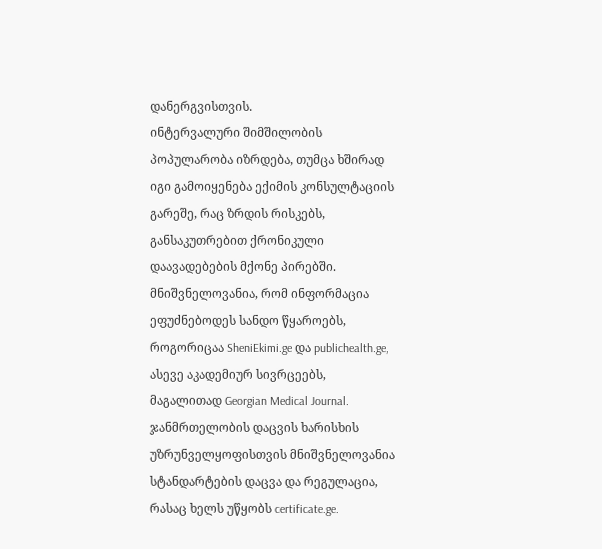დანერგვისთვის.
ინტერვალური შიმშილობის პოპულარობა იზრდება, თუმცა ხშირად იგი გამოიყენება ექიმის კონსულტაციის გარეშე, რაც ზრდის რისკებს, განსაკუთრებით ქრონიკული დაავადებების მქონე პირებში.
მნიშვნელოვანია, რომ ინფორმაცია ეფუძნებოდეს სანდო წყაროებს, როგორიცაა SheniEkimi.ge და publichealth.ge, ასევე აკადემიურ სივრცეებს, მაგალითად Georgian Medical Journal.
ჯანმრთელობის დაცვის ხარისხის უზრუნველყოფისთვის მნიშვნელოვანია სტანდარტების დაცვა და რეგულაცია, რასაც ხელს უწყობს certificate.ge.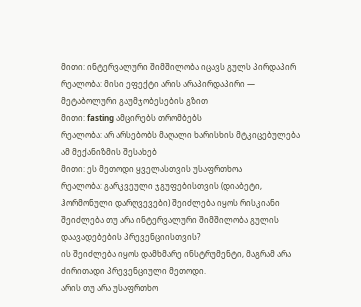მითი: ინტერვალური შიმშილობა იცავს გულს პირდაპირ
რეალობა: მისი ეფექტი არის არაპირდაპირი — მეტაბოლური გაუმჯობესების გზით
მითი: fasting ამცირებს თრომბებს
რეალობა: არ არსებობს მაღალი ხარისხის მტკიცებულება ამ მექანიზმის შესახებ
მითი: ეს მეთოდი ყველასთვის უსაფრთხოა
რეალობა: გარკვეული ჯგუფებისთვის (დიაბეტი, ჰორმონული დარღვევები) შეიძლება იყოს რისკიანი
შეიძლება თუ არა ინტერვალური შიმშილობა გულის დაავადებების პრევენციისთვის?
ის შეიძლება იყოს დამხმარე ინსტრუმენტი, მაგრამ არა ძირითადი პრევენციული მეთოდი.
არის თუ არა უსაფრთხო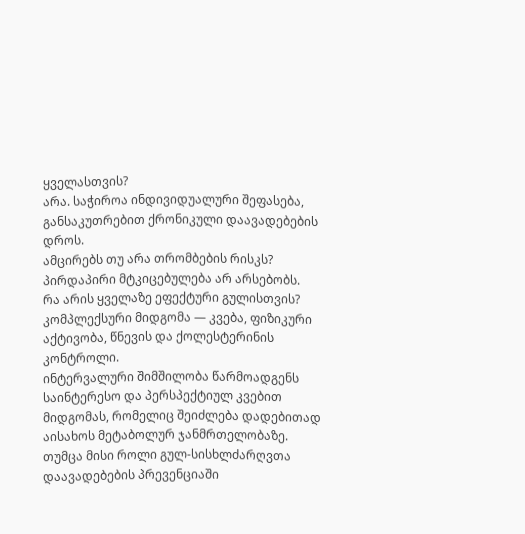ყველასთვის?
არა. საჭიროა ინდივიდუალური შეფასება, განსაკუთრებით ქრონიკული დაავადებების დროს.
ამცირებს თუ არა თრომბების რისკს?
პირდაპირი მტკიცებულება არ არსებობს.
რა არის ყველაზე ეფექტური გულისთვის?
კომპლექსური მიდგომა — კვება, ფიზიკური აქტივობა, წნევის და ქოლესტერინის კონტროლი.
ინტერვალური შიმშილობა წარმოადგენს საინტერესო და პერსპექტიულ კვებით მიდგომას, რომელიც შეიძლება დადებითად აისახოს მეტაბოლურ ჯანმრთელობაზე. თუმცა მისი როლი გულ-სისხლძარღვთა დაავადებების პრევენციაში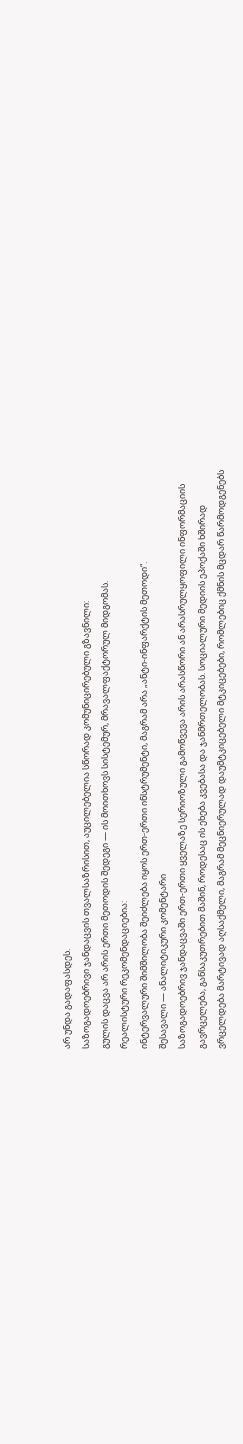არ უნდა გადაფასდეს.
საზოგადოებრივი ჯანდაცვის თვალსაზრისით, აუცილებელია სწორად კომუნიცირებული გზავნილი:
გულის დაცვა არ არის ერთი მეთოდის შედეგი — ის მოითხოვს სისტემურ, მრავალფაქტორულ მიდგომას.
რეალისტური რეკომენდაციებია:
ინტერვალური შიმშილობა შეიძლება იყოს ერთ-ერთი ინსტრუმენტი, მაგრამ არა „ანტი-ინფარქტის მეთოდი“.
შესავალი — ანალიტიკური კომენტარი
საზოგადოებრივ ჯანდაცვაში ერთ-ერთი ყველაზე სერიოზული გამოწვევა არის არასწორი ან არასრულყოფილი ინფორმაციის გავრცელება, განსაკუთრებით მაშინ, როდესაც ის ეხება კვებასა და ჯანმრთელობას. სოციალური მედიის ეპოქაში ხშირად ვრცელდება მარტივად აღსაქმელი, მაგრამ მეცნიერულად დაუმტკიცებელი მტკიცებები, რომლებიც ქმნის მცდარ წარმოდგენებს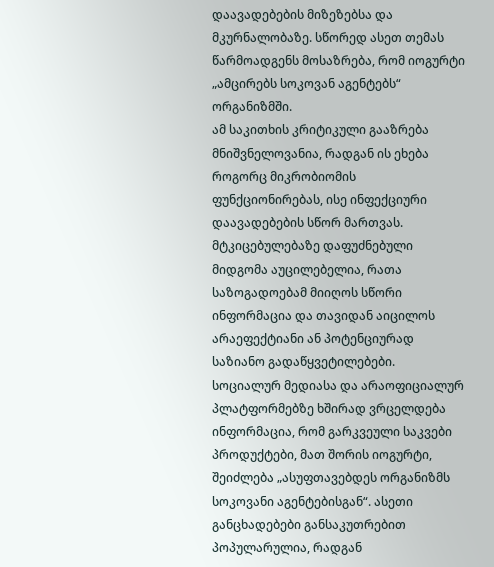დაავადებების მიზეზებსა და მკურნალობაზე. სწორედ ასეთ თემას წარმოადგენს მოსაზრება, რომ იოგურტი „ამცირებს სოკოვან აგენტებს“ ორგანიზმში.
ამ საკითხის კრიტიკული გააზრება მნიშვნელოვანია, რადგან ის ეხება როგორც მიკრობიომის ფუნქციონირებას, ისე ინფექციური დაავადებების სწორ მართვას. მტკიცებულებაზე დაფუძნებული მიდგომა აუცილებელია, რათა საზოგადოებამ მიიღოს სწორი ინფორმაცია და თავიდან აიცილოს არაეფექტიანი ან პოტენციურად საზიანო გადაწყვეტილებები.
სოციალურ მედიასა და არაოფიციალურ პლატფორმებზე ხშირად ვრცელდება ინფორმაცია, რომ გარკვეული საკვები პროდუქტები, მათ შორის იოგურტი, შეიძლება „ასუფთავებდეს ორგანიზმს სოკოვანი აგენტებისგან“. ასეთი განცხადებები განსაკუთრებით პოპულარულია, რადგან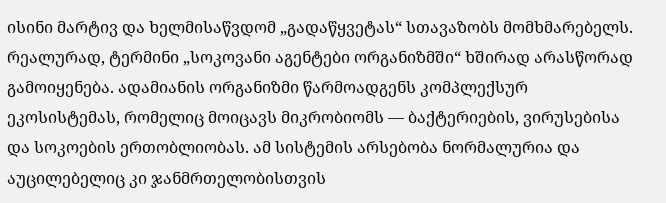ისინი მარტივ და ხელმისაწვდომ „გადაწყვეტას“ სთავაზობს მომხმარებელს.
რეალურად, ტერმინი „სოკოვანი აგენტები ორგანიზმში“ ხშირად არასწორად გამოიყენება. ადამიანის ორგანიზმი წარმოადგენს კომპლექსურ ეკოსისტემას, რომელიც მოიცავს მიკრობიომს — ბაქტერიების, ვირუსებისა და სოკოების ერთობლიობას. ამ სისტემის არსებობა ნორმალურია და აუცილებელიც კი ჯანმრთელობისთვის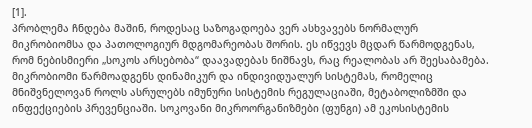[1].
პრობლემა ჩნდება მაშინ, როდესაც საზოგადოება ვერ ასხვავებს ნორმალურ მიკრობიომსა და პათოლოგიურ მდგომარეობას შორის. ეს იწვევს მცდარ წარმოდგენას, რომ ნებისმიერი „სოკოს არსებობა“ დაავადებას ნიშნავს, რაც რეალობას არ შეესაბამება.
მიკრობიომი წარმოადგენს დინამიკურ და ინდივიდუალურ სისტემას, რომელიც მნიშვნელოვან როლს ასრულებს იმუნური სისტემის რეგულაციაში, მეტაბოლიზმში და ინფექციების პრევენციაში. სოკოვანი მიკროორგანიზმები (ფუნგი) ამ ეკოსისტემის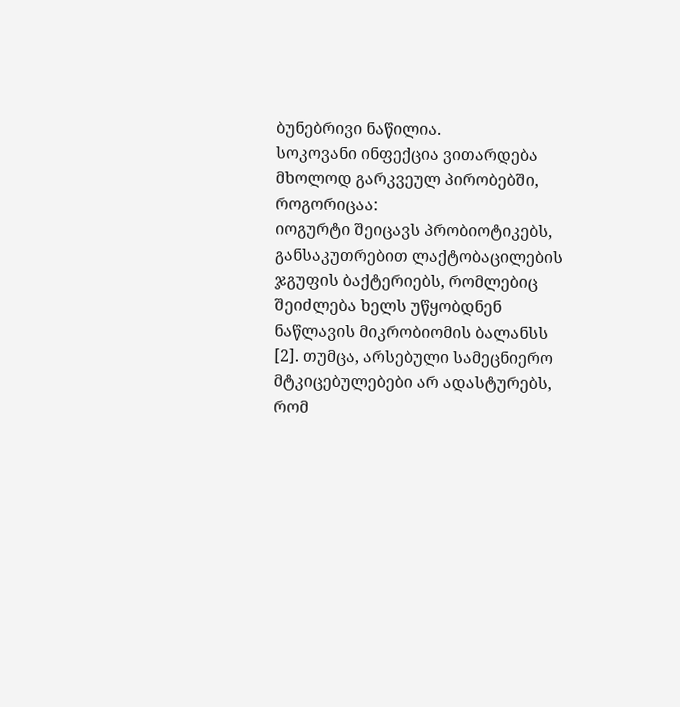ბუნებრივი ნაწილია.
სოკოვანი ინფექცია ვითარდება მხოლოდ გარკვეულ პირობებში, როგორიცაა:
იოგურტი შეიცავს პრობიოტიკებს, განსაკუთრებით ლაქტობაცილების ჯგუფის ბაქტერიებს, რომლებიც შეიძლება ხელს უწყობდნენ ნაწლავის მიკრობიომის ბალანსს [2]. თუმცა, არსებული სამეცნიერო მტკიცებულებები არ ადასტურებს, რომ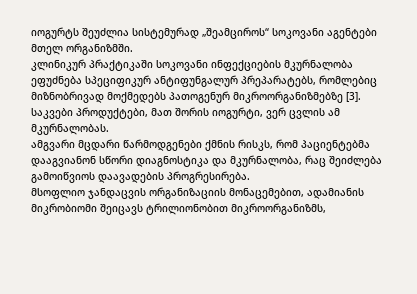იოგურტს შეუძლია სისტემურად „შეამციროს“ სოკოვანი აგენტები მთელ ორგანიზმში.
კლინიკურ პრაქტიკაში სოკოვანი ინფექციების მკურნალობა ეფუძნება სპეციფიკურ ანტიფუნგალურ პრეპარატებს, რომლებიც მიზნობრივად მოქმედებს პათოგენურ მიკროორგანიზმებზე [3]. საკვები პროდუქტები, მათ შორის იოგურტი, ვერ ცვლის ამ მკურნალობას.
ამგვარი მცდარი წარმოდგენები ქმნის რისკს, რომ პაციენტებმა დააგვიანონ სწორი დიაგნოსტიკა და მკურნალობა, რაც შეიძლება გამოიწვიოს დაავადების პროგრესირება.
მსოფლიო ჯანდაცვის ორგანიზაციის მონაცემებით, ადამიანის მიკრობიომი შეიცავს ტრილიონობით მიკროორგანიზმს,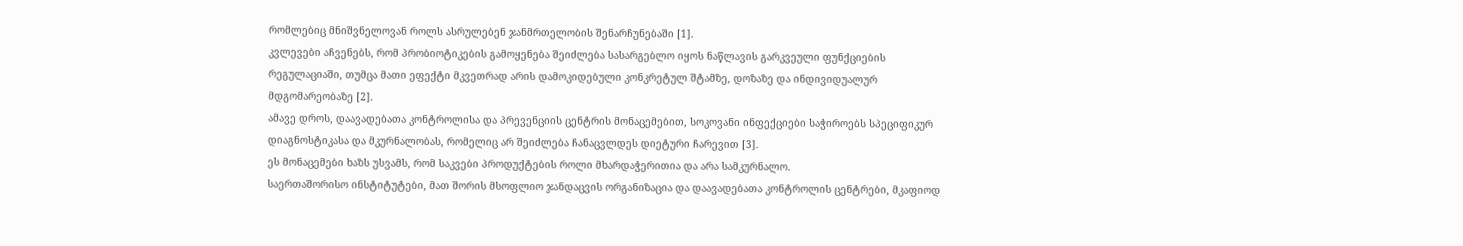რომლებიც მნიშვნელოვან როლს ასრულებენ ჯანმრთელობის შენარჩუნებაში [1].
კვლევები აჩვენებს, რომ პრობიოტიკების გამოყენება შეიძლება სასარგებლო იყოს ნაწლავის გარკვეული ფუნქციების რეგულაციაში, თუმცა მათი ეფექტი მკვეთრად არის დამოკიდებული კონკრეტულ შტამზე, დოზაზე და ინდივიდუალურ მდგომარეობაზე [2].
ამავე დროს, დაავადებათა კონტროლისა და პრევენციის ცენტრის მონაცემებით, სოკოვანი ინფექციები საჭიროებს სპეციფიკურ დიაგნოსტიკასა და მკურნალობას, რომელიც არ შეიძლება ჩანაცვლდეს დიეტური ჩარევით [3].
ეს მონაცემები ხაზს უსვამს, რომ საკვები პროდუქტების როლი მხარდაჭერითია და არა სამკურნალო.
საერთაშორისო ინსტიტუტები, მათ შორის მსოფლიო ჯანდაცვის ორგანიზაცია და დაავადებათა კონტროლის ცენტრები, მკაფიოდ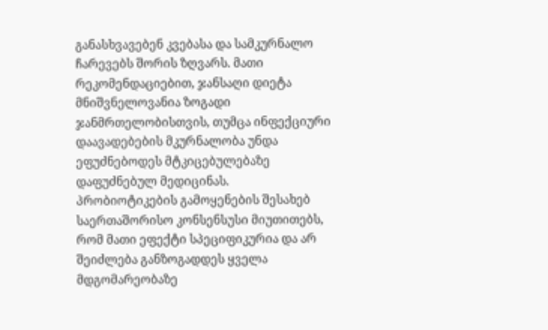განასხვავებენ კვებასა და სამკურნალო ჩარევებს შორის ზღვარს. მათი რეკომენდაციებით, ჯანსაღი დიეტა მნიშვნელოვანია ზოგადი ჯანმრთელობისთვის, თუმცა ინფექციური დაავადებების მკურნალობა უნდა ეფუძნებოდეს მტკიცებულებაზე დაფუძნებულ მედიცინას.
პრობიოტიკების გამოყენების შესახებ საერთაშორისო კონსენსუსი მიუთითებს, რომ მათი ეფექტი სპეციფიკურია და არ შეიძლება განზოგადდეს ყველა მდგომარეობაზე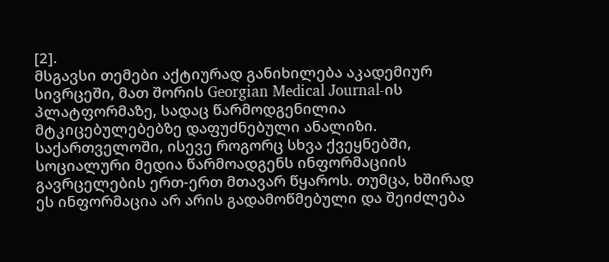[2].
მსგავსი თემები აქტიურად განიხილება აკადემიურ სივრცეში, მათ შორის Georgian Medical Journal-ის პლატფორმაზე, სადაც წარმოდგენილია მტკიცებულებებზე დაფუძნებული ანალიზი.
საქართველოში, ისევე როგორც სხვა ქვეყნებში, სოციალური მედია წარმოადგენს ინფორმაციის გავრცელების ერთ-ერთ მთავარ წყაროს. თუმცა, ხშირად ეს ინფორმაცია არ არის გადამოწმებული და შეიძლება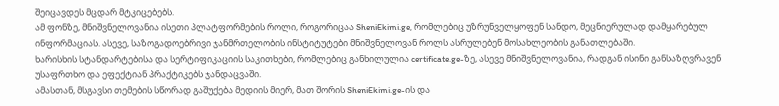შეიცავდეს მცდარ მტკიცებებს.
ამ ფონზე, მნიშვნელოვანია ისეთი პლატფორმების როლი, როგორიცაა SheniEkimi.ge, რომლებიც უზრუნველყოფენ სანდო, მეცნიერულად დამყარებულ ინფორმაციას. ასევე, საზოგადოებრივი ჯანმრთელობის ინსტიტუტები მნიშვნელოვან როლს ასრულებენ მოსახლეობის განათლებაში.
ხარისხის სტანდარტებისა და სერტიფიკაციის საკითხები, რომლებიც განხილულია certificate.ge-ზე, ასევე მნიშვნელოვანია, რადგან ისინი განსაზღვრავენ უსაფრთხო და ეფექტიან პრაქტიკებს ჯანდაცვაში.
ამასთან, მსგავსი თემების სწორად გაშუქება მედიის მიერ, მათ შორის SheniEkimi.ge-ის და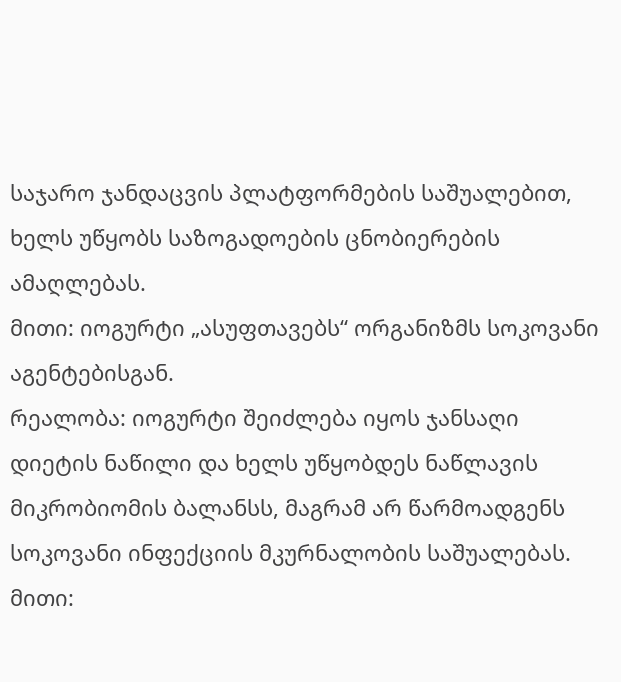საჯარო ჯანდაცვის პლატფორმების საშუალებით, ხელს უწყობს საზოგადოების ცნობიერების ამაღლებას.
მითი: იოგურტი „ასუფთავებს“ ორგანიზმს სოკოვანი აგენტებისგან.
რეალობა: იოგურტი შეიძლება იყოს ჯანსაღი დიეტის ნაწილი და ხელს უწყობდეს ნაწლავის მიკრობიომის ბალანსს, მაგრამ არ წარმოადგენს სოკოვანი ინფექციის მკურნალობის საშუალებას.
მითი: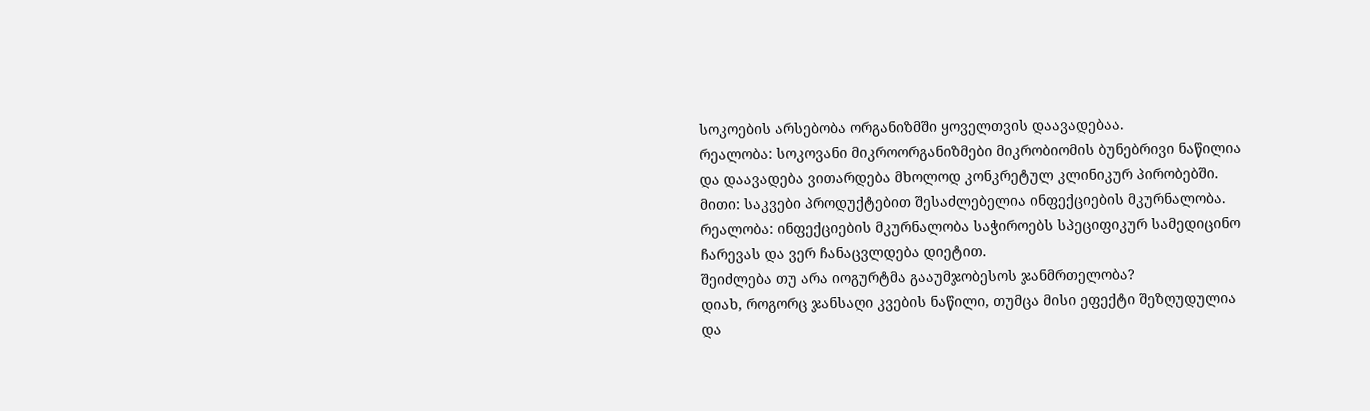სოკოების არსებობა ორგანიზმში ყოველთვის დაავადებაა.
რეალობა: სოკოვანი მიკროორგანიზმები მიკრობიომის ბუნებრივი ნაწილია და დაავადება ვითარდება მხოლოდ კონკრეტულ კლინიკურ პირობებში.
მითი: საკვები პროდუქტებით შესაძლებელია ინფექციების მკურნალობა.
რეალობა: ინფექციების მკურნალობა საჭიროებს სპეციფიკურ სამედიცინო ჩარევას და ვერ ჩანაცვლდება დიეტით.
შეიძლება თუ არა იოგურტმა გააუმჯობესოს ჯანმრთელობა?
დიახ, როგორც ჯანსაღი კვების ნაწილი, თუმცა მისი ეფექტი შეზღუდულია და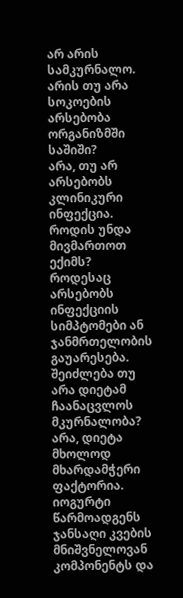არ არის სამკურნალო.
არის თუ არა სოკოების არსებობა ორგანიზმში საშიში?
არა, თუ არ არსებობს კლინიკური ინფექცია.
როდის უნდა მივმართოთ ექიმს?
როდესაც არსებობს ინფექციის სიმპტომები ან ჯანმრთელობის გაუარესება.
შეიძლება თუ არა დიეტამ ჩაანაცვლოს მკურნალობა?
არა, დიეტა მხოლოდ მხარდამჭერი ფაქტორია.
იოგურტი წარმოადგენს ჯანსაღი კვების მნიშვნელოვან კომპონენტს და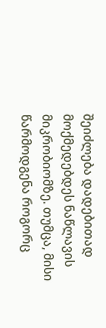შეიძლება დადებითად მოქმედებდეს ნაწლავის მიკრობიომზე. თუმცა, მისი წარმოდგენა როგორც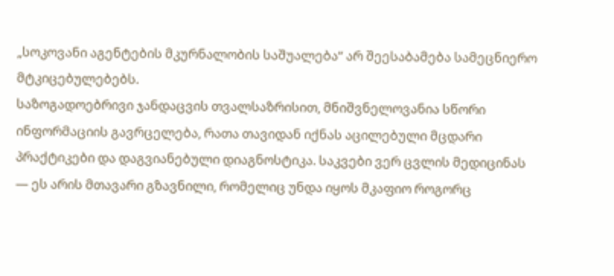„სოკოვანი აგენტების მკურნალობის საშუალება“ არ შეესაბამება სამეცნიერო მტკიცებულებებს.
საზოგადოებრივი ჯანდაცვის თვალსაზრისით, მნიშვნელოვანია სწორი ინფორმაციის გავრცელება, რათა თავიდან იქნას აცილებული მცდარი პრაქტიკები და დაგვიანებული დიაგნოსტიკა. საკვები ვერ ცვლის მედიცინას — ეს არის მთავარი გზავნილი, რომელიც უნდა იყოს მკაფიო როგორც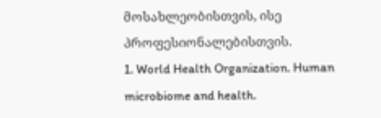მოსახლეობისთვის, ისე პროფესიონალებისთვის.
1. World Health Organization. Human microbiome and health.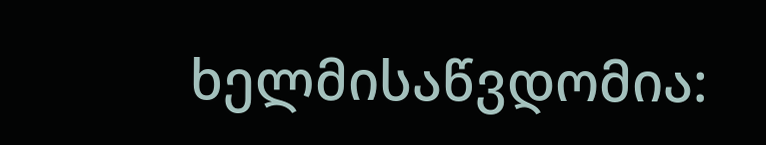ხელმისაწვდომია: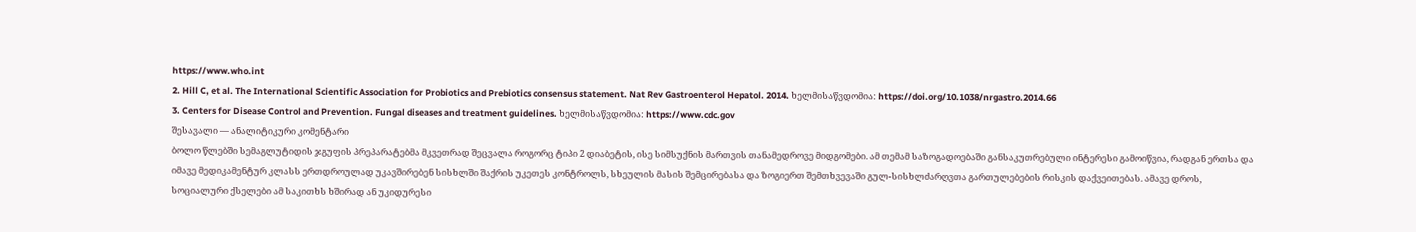https://www.who.int
2. Hill C, et al. The International Scientific Association for Probiotics and Prebiotics consensus statement. Nat Rev Gastroenterol Hepatol. 2014. ხელმისაწვდომია: https://doi.org/10.1038/nrgastro.2014.66
3. Centers for Disease Control and Prevention. Fungal diseases and treatment guidelines. ხელმისაწვდომია: https://www.cdc.gov
შესავალი — ანალიტიკური კომენტარი
ბოლო წლებში სემაგლუტიდის ჯგუფის პრეპარატებმა მკვეთრად შეცვალა როგორც ტიპი 2 დიაბეტის, ისე სიმსუქნის მართვის თანამედროვე მიდგომები. ამ თემამ საზოგადოებაში განსაკუთრებული ინტერესი გამოიწვია, რადგან ერთსა და იმავე მედიკამენტურ კლასს ერთდროულად უკავშირებენ სისხლში შაქრის უკეთეს კონტროლს, სხეულის მასის შემცირებასა და ზოგიერთ შემთხვევაში გულ-სისხლძარღვთა გართულებების რისკის დაქვეითებას. ამავე დროს, სოციალური ქსელები ამ საკითხს ხშირად ან უკიდურესი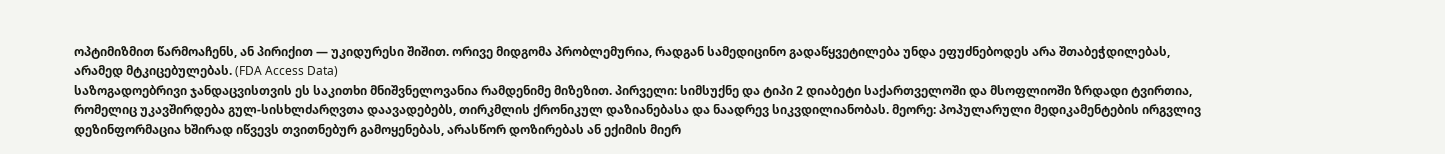ოპტიმიზმით წარმოაჩენს, ან პირიქით — უკიდურესი შიშით. ორივე მიდგომა პრობლემურია, რადგან სამედიცინო გადაწყვეტილება უნდა ეფუძნებოდეს არა შთაბეჭდილებას, არამედ მტკიცებულებას. (FDA Access Data)
საზოგადოებრივი ჯანდაცვისთვის ეს საკითხი მნიშვნელოვანია რამდენიმე მიზეზით. პირველი: სიმსუქნე და ტიპი 2 დიაბეტი საქართველოში და მსოფლიოში ზრდადი ტვირთია, რომელიც უკავშირდება გულ-სისხლძარღვთა დაავადებებს, თირკმლის ქრონიკულ დაზიანებასა და ნაადრევ სიკვდილიანობას. მეორე: პოპულარული მედიკამენტების ირგვლივ დეზინფორმაცია ხშირად იწვევს თვითნებურ გამოყენებას, არასწორ დოზირებას ან ექიმის მიერ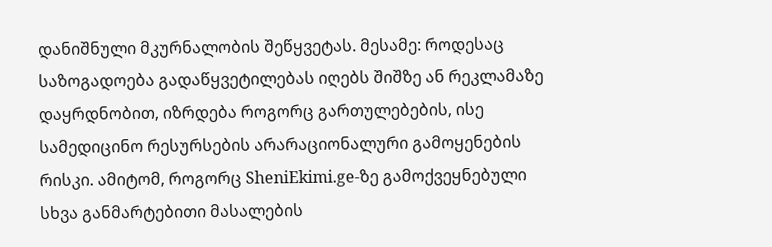დანიშნული მკურნალობის შეწყვეტას. მესამე: როდესაც საზოგადოება გადაწყვეტილებას იღებს შიშზე ან რეკლამაზე დაყრდნობით, იზრდება როგორც გართულებების, ისე სამედიცინო რესურსების არარაციონალური გამოყენების რისკი. ამიტომ, როგორც SheniEkimi.ge-ზე გამოქვეყნებული სხვა განმარტებითი მასალების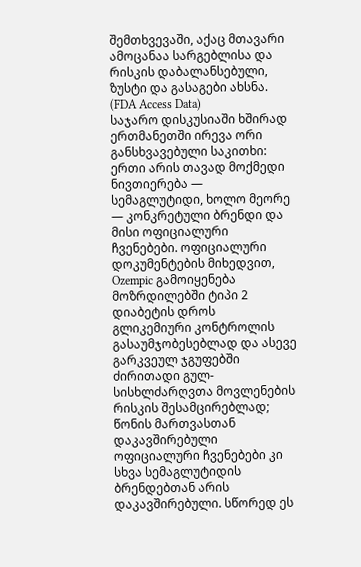შემთხვევაში, აქაც მთავარი ამოცანაა სარგებლისა და რისკის დაბალანსებული, ზუსტი და გასაგები ახსნა. (FDA Access Data)
საჯარო დისკუსიაში ხშირად ერთმანეთში ირევა ორი განსხვავებული საკითხი: ერთი არის თავად მოქმედი ნივთიერება — სემაგლუტიდი, ხოლო მეორე — კონკრეტული ბრენდი და მისი ოფიციალური ჩვენებები. ოფიციალური დოკუმენტების მიხედვით, Ozempic გამოიყენება მოზრდილებში ტიპი 2 დიაბეტის დროს გლიკემიური კონტროლის გასაუმჯობესებლად და ასევე გარკვეულ ჯგუფებში ძირითადი გულ-სისხლძარღვთა მოვლენების რისკის შესამცირებლად; წონის მართვასთან დაკავშირებული ოფიციალური ჩვენებები კი სხვა სემაგლუტიდის ბრენდებთან არის დაკავშირებული. სწორედ ეს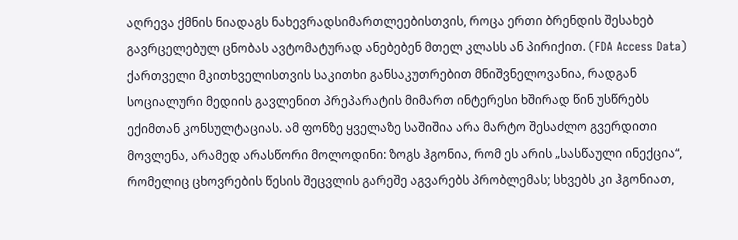აღრევა ქმნის ნიადაგს ნახევრადსიმართლეებისთვის, როცა ერთი ბრენდის შესახებ გავრცელებულ ცნობას ავტომატურად ანებებენ მთელ კლასს ან პირიქით. (FDA Access Data)
ქართველი მკითხველისთვის საკითხი განსაკუთრებით მნიშვნელოვანია, რადგან სოციალური მედიის გავლენით პრეპარატის მიმართ ინტერესი ხშირად წინ უსწრებს ექიმთან კონსულტაციას. ამ ფონზე ყველაზე საშიშია არა მარტო შესაძლო გვერდითი მოვლენა, არამედ არასწორი მოლოდინი: ზოგს ჰგონია, რომ ეს არის „სასწაული ინექცია“, რომელიც ცხოვრების წესის შეცვლის გარეშე აგვარებს პრობლემას; სხვებს კი ჰგონიათ,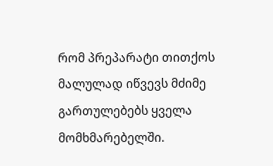რომ პრეპარატი თითქოს მალულად იწვევს მძიმე გართულებებს ყველა მომხმარებელში.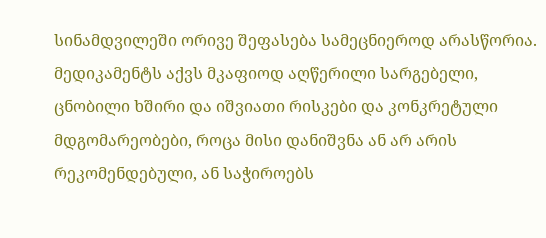სინამდვილეში ორივე შეფასება სამეცნიეროდ არასწორია. მედიკამენტს აქვს მკაფიოდ აღწერილი სარგებელი, ცნობილი ხშირი და იშვიათი რისკები და კონკრეტული მდგომარეობები, როცა მისი დანიშვნა ან არ არის რეკომენდებული, ან საჭიროებს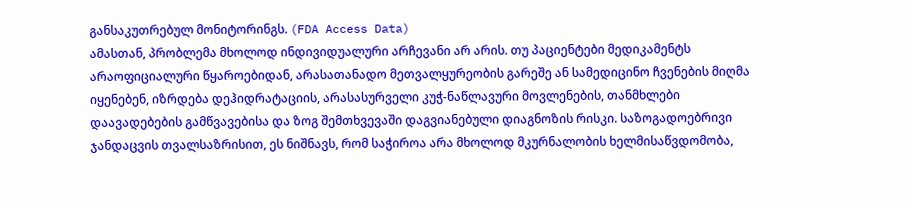განსაკუთრებულ მონიტორინგს. (FDA Access Data)
ამასთან, პრობლემა მხოლოდ ინდივიდუალური არჩევანი არ არის. თუ პაციენტები მედიკამენტს არაოფიციალური წყაროებიდან, არასათანადო მეთვალყურეობის გარეშე ან სამედიცინო ჩვენების მიღმა იყენებენ, იზრდება დეჰიდრატაციის, არასასურველი კუჭ-ნაწლავური მოვლენების, თანმხლები დაავადებების გამწვავებისა და ზოგ შემთხვევაში დაგვიანებული დიაგნოზის რისკი. საზოგადოებრივი ჯანდაცვის თვალსაზრისით, ეს ნიშნავს, რომ საჭიროა არა მხოლოდ მკურნალობის ხელმისაწვდომობა,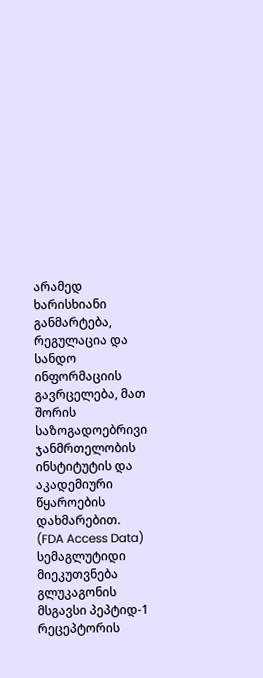არამედ ხარისხიანი განმარტება, რეგულაცია და სანდო ინფორმაციის გავრცელება, მათ შორის საზოგადოებრივი ჯანმრთელობის ინსტიტუტის და აკადემიური წყაროების დახმარებით. (FDA Access Data)
სემაგლუტიდი მიეკუთვნება გლუკაგონის მსგავსი პეპტიდ-1 რეცეპტორის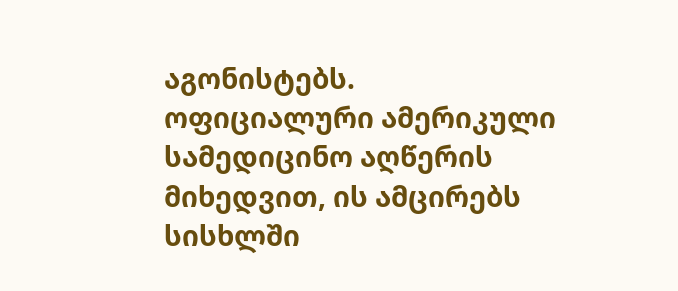აგონისტებს. ოფიციალური ამერიკული სამედიცინო აღწერის მიხედვით, ის ამცირებს სისხლში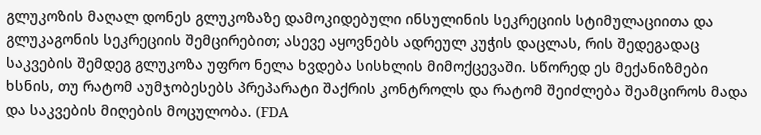გლუკოზის მაღალ დონეს გლუკოზაზე დამოკიდებული ინსულინის სეკრეციის სტიმულაციითა და გლუკაგონის სეკრეციის შემცირებით; ასევე აყოვნებს ადრეულ კუჭის დაცლას, რის შედეგადაც საკვების შემდეგ გლუკოზა უფრო ნელა ხვდება სისხლის მიმოქცევაში. სწორედ ეს მექანიზმები ხსნის, თუ რატომ აუმჯობესებს პრეპარატი შაქრის კონტროლს და რატომ შეიძლება შეამციროს მადა და საკვების მიღების მოცულობა. (FDA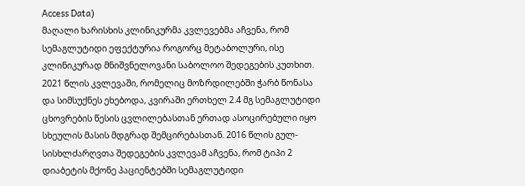Access Data)
მაღალი ხარისხის კლინიკურმა კვლევებმა აჩვენა, რომ სემაგლუტიდი ეფექტურია როგორც მეტაბოლური, ისე კლინიკურად მნიშვნელოვანი საბოლოო შედეგების კუთხით. 2021 წლის კვლევაში, რომელიც მოზრდილებში ჭარბ წონასა და სიმსუქნეს ეხებოდა, კვირაში ერთხელ 2.4 მგ სემაგლუტიდი ცხოვრების წესის ცვლილებასთან ერთად ასოცირებული იყო სხეულის მასის მდგრად შემცირებასთან. 2016 წლის გულ-სისხლძარღვთა შედეგების კვლევამ აჩვენა, რომ ტიპი 2 დიაბეტის მქონე პაციენტებში სემაგლუტიდი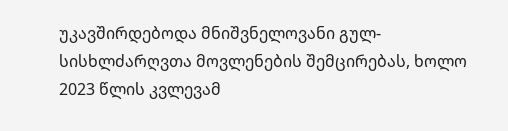უკავშირდებოდა მნიშვნელოვანი გულ-სისხლძარღვთა მოვლენების შემცირებას, ხოლო 2023 წლის კვლევამ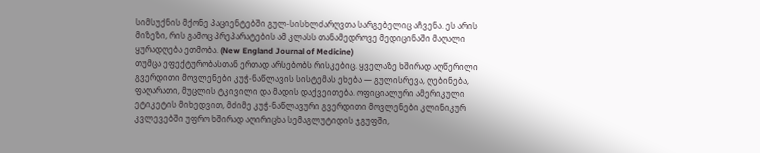სიმსუქნის მქონე პაციენტებში გულ-სისხლძარღვთა სარგებელიც აჩვენა. ეს არის მიზეზი, რის გამოც პრეპარატების ამ კლასს თანამედროვე მედიცინაში მაღალი ყურადღება ეთმობა. (New England Journal of Medicine)
თუმცა ეფექტურობასთან ერთად არსებობს რისკებიც. ყველაზე ხშირად აღწერილი გვერდითი მოვლენები კუჭ-ნაწლავის სისტემას ეხება — გულისრევა, ღებინება, ფაღარათი, მუცლის ტკივილი და მადის დაქვეითება. ოფიციალური ამერიკული ეტიკეტის მიხედვით, მძიმე კუჭ-ნაწლავური გვერდითი მოვლენები კლინიკურ კვლევებში უფრო ხშირად აღირიცხა სემაგლუტიდის ჯგუფში,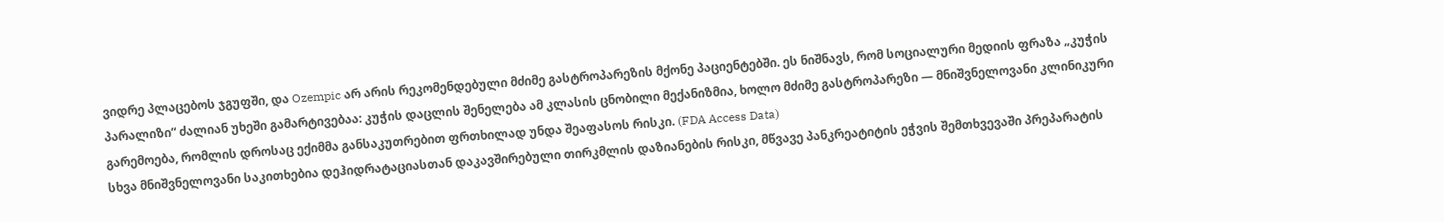ვიდრე პლაცებოს ჯგუფში, და Ozempic არ არის რეკომენდებული მძიმე გასტროპარეზის მქონე პაციენტებში. ეს ნიშნავს, რომ სოციალური მედიის ფრაზა „კუჭის პარალიზი“ ძალიან უხეში გამარტივებაა: კუჭის დაცლის შენელება ამ კლასის ცნობილი მექანიზმია, ხოლო მძიმე გასტროპარეზი — მნიშვნელოვანი კლინიკური გარემოება, რომლის დროსაც ექიმმა განსაკუთრებით ფრთხილად უნდა შეაფასოს რისკი. (FDA Access Data)
სხვა მნიშვნელოვანი საკითხებია დეჰიდრატაციასთან დაკავშირებული თირკმლის დაზიანების რისკი, მწვავე პანკრეატიტის ეჭვის შემთხვევაში პრეპარატის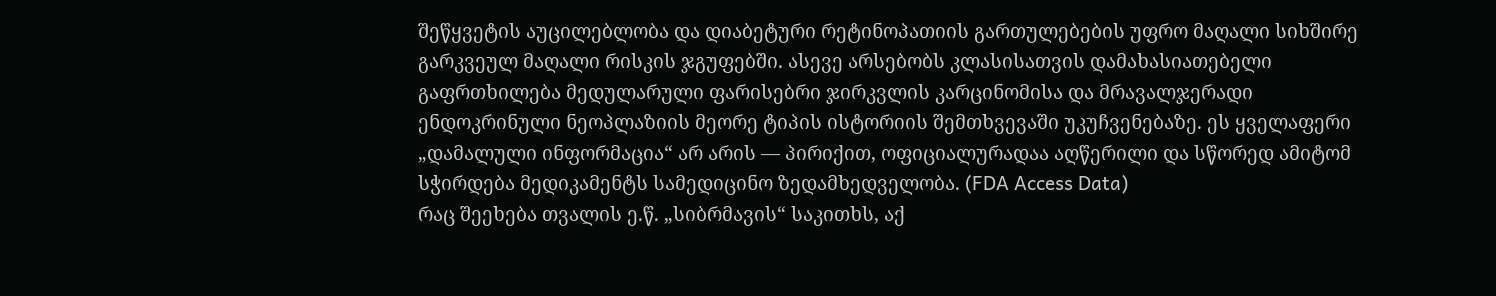შეწყვეტის აუცილებლობა და დიაბეტური რეტინოპათიის გართულებების უფრო მაღალი სიხშირე გარკვეულ მაღალი რისკის ჯგუფებში. ასევე არსებობს კლასისათვის დამახასიათებელი გაფრთხილება მედულარული ფარისებრი ჯირკვლის კარცინომისა და მრავალჯერადი ენდოკრინული ნეოპლაზიის მეორე ტიპის ისტორიის შემთხვევაში უკუჩვენებაზე. ეს ყველაფერი „დამალული ინფორმაცია“ არ არის — პირიქით, ოფიციალურადაა აღწერილი და სწორედ ამიტომ სჭირდება მედიკამენტს სამედიცინო ზედამხედველობა. (FDA Access Data)
რაც შეეხება თვალის ე.წ. „სიბრმავის“ საკითხს, აქ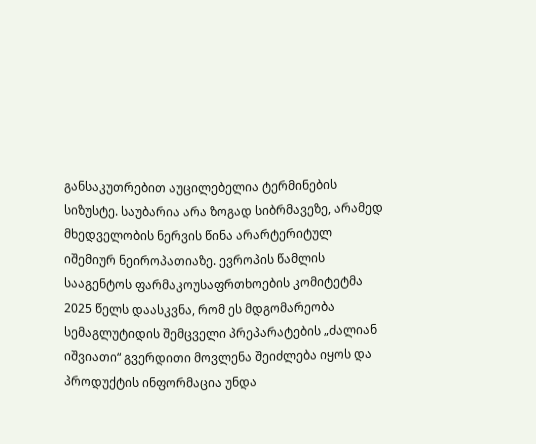განსაკუთრებით აუცილებელია ტერმინების სიზუსტე. საუბარია არა ზოგად სიბრმავეზე, არამედ მხედველობის ნერვის წინა არარტერიტულ იშემიურ ნეიროპათიაზე. ევროპის წამლის სააგენტოს ფარმაკოუსაფრთხოების კომიტეტმა 2025 წელს დაასკვნა, რომ ეს მდგომარეობა სემაგლუტიდის შემცველი პრეპარატების „ძალიან იშვიათი“ გვერდითი მოვლენა შეიძლება იყოს და პროდუქტის ინფორმაცია უნდა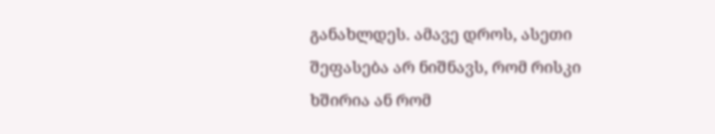განახლდეს. ამავე დროს, ასეთი შეფასება არ ნიშნავს, რომ რისკი ხშირია ან რომ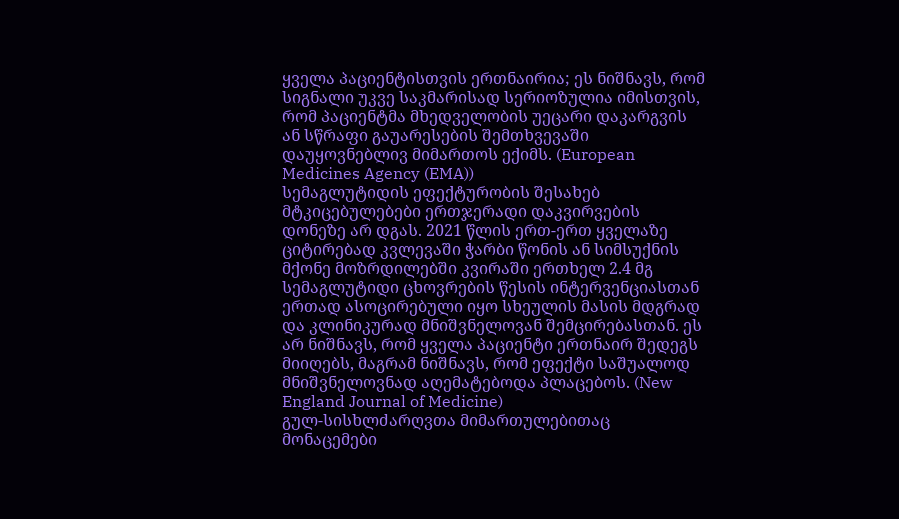ყველა პაციენტისთვის ერთნაირია; ეს ნიშნავს, რომ სიგნალი უკვე საკმარისად სერიოზულია იმისთვის, რომ პაციენტმა მხედველობის უეცარი დაკარგვის ან სწრაფი გაუარესების შემთხვევაში დაუყოვნებლივ მიმართოს ექიმს. (European Medicines Agency (EMA))
სემაგლუტიდის ეფექტურობის შესახებ მტკიცებულებები ერთჯერადი დაკვირვების დონეზე არ დგას. 2021 წლის ერთ-ერთ ყველაზე ციტირებად კვლევაში ჭარბი წონის ან სიმსუქნის მქონე მოზრდილებში კვირაში ერთხელ 2.4 მგ სემაგლუტიდი ცხოვრების წესის ინტერვენციასთან ერთად ასოცირებული იყო სხეულის მასის მდგრად და კლინიკურად მნიშვნელოვან შემცირებასთან. ეს არ ნიშნავს, რომ ყველა პაციენტი ერთნაირ შედეგს მიიღებს, მაგრამ ნიშნავს, რომ ეფექტი საშუალოდ მნიშვნელოვნად აღემატებოდა პლაცებოს. (New England Journal of Medicine)
გულ-სისხლძარღვთა მიმართულებითაც მონაცემები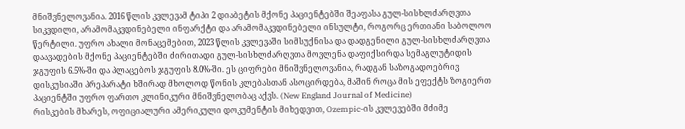მნიშვნელოვანია. 2016 წლის კვლევამ ტიპი 2 დიაბეტის მქონე პაციენტებში შეაფასა გულ-სისხლძარღვთა სიკვდილი, არამომაკვდინებელი ინფარქტი და არამომაკვდინებელი ინსულტი, როგორც ერთიანი საბოლოო წერტილი. უფრო ახალი მონაცემებით, 2023 წლის კვლევაში სიმსუქნისა და დადგენილი გულ-სისხლძარღვთა დაავადების მქონე პაციენტებში ძირითადი გულ-სისხლძარღვთა მოვლენა დაფიქსირდა სემაგლუტიდის ჯგუფის 6.5%-ში და პლაცებოს ჯგუფის 8.0%-ში. ეს ციფრები მნიშვნელოვანია, რადგან საზოგადოებრივ დისკუსიაში პრეპარატი ხშირად მხოლოდ წონის კლებასთან ასოცირდება, მაშინ როცა მის ეფექტს ზოგიერთ პაციენტში უფრო ფართო კლინიკური მნიშვნელობაც აქვს. (New England Journal of Medicine)
რისკების მხარეს, ოფიციალური ამერიკული დოკუმენტის მიხედვით, Ozempic-ის კვლევებში მძიმე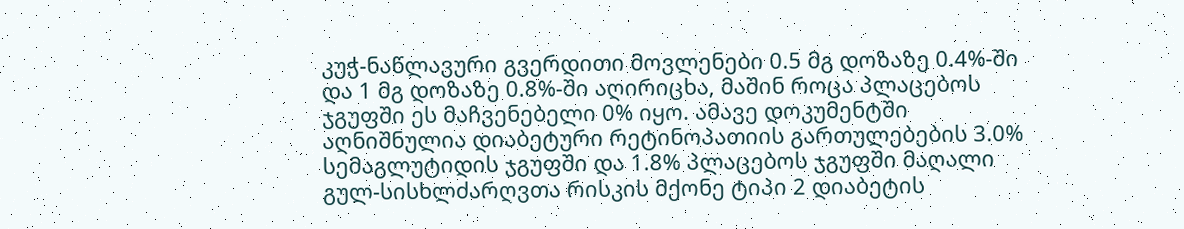კუჭ-ნაწლავური გვერდითი მოვლენები 0.5 მგ დოზაზე 0.4%-ში და 1 მგ დოზაზე 0.8%-ში აღირიცხა, მაშინ როცა პლაცებოს ჯგუფში ეს მაჩვენებელი 0% იყო. ამავე დოკუმენტში აღნიშნულია დიაბეტური რეტინოპათიის გართულებების 3.0% სემაგლუტიდის ჯგუფში და 1.8% პლაცებოს ჯგუფში მაღალი გულ-სისხლძარღვთა რისკის მქონე ტიპი 2 დიაბეტის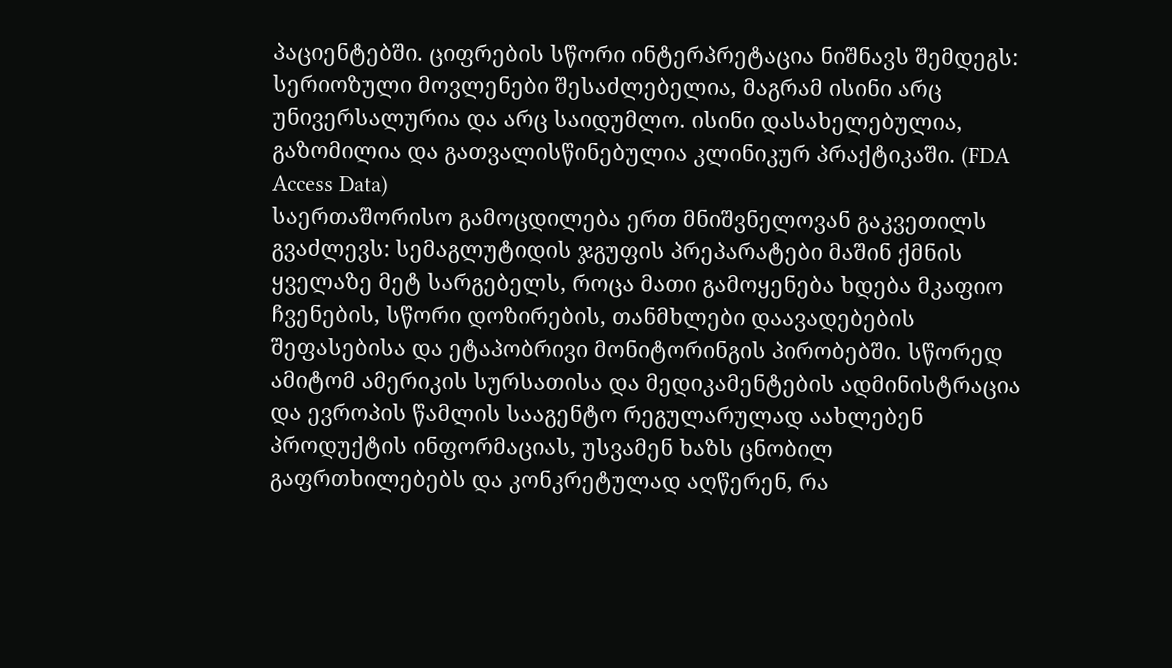პაციენტებში. ციფრების სწორი ინტერპრეტაცია ნიშნავს შემდეგს: სერიოზული მოვლენები შესაძლებელია, მაგრამ ისინი არც უნივერსალურია და არც საიდუმლო. ისინი დასახელებულია, გაზომილია და გათვალისწინებულია კლინიკურ პრაქტიკაში. (FDA Access Data)
საერთაშორისო გამოცდილება ერთ მნიშვნელოვან გაკვეთილს გვაძლევს: სემაგლუტიდის ჯგუფის პრეპარატები მაშინ ქმნის ყველაზე მეტ სარგებელს, როცა მათი გამოყენება ხდება მკაფიო ჩვენების, სწორი დოზირების, თანმხლები დაავადებების შეფასებისა და ეტაპობრივი მონიტორინგის პირობებში. სწორედ ამიტომ ამერიკის სურსათისა და მედიკამენტების ადმინისტრაცია და ევროპის წამლის სააგენტო რეგულარულად აახლებენ პროდუქტის ინფორმაციას, უსვამენ ხაზს ცნობილ გაფრთხილებებს და კონკრეტულად აღწერენ, რა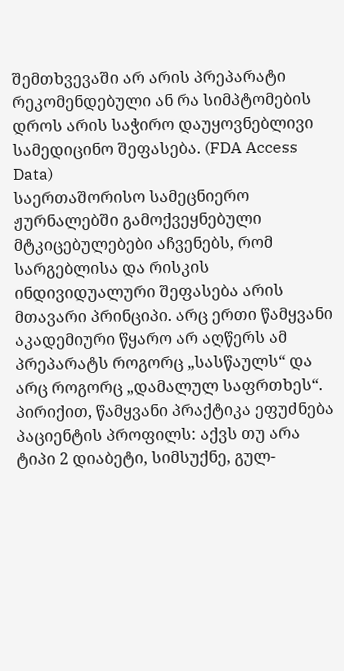შემთხვევაში არ არის პრეპარატი რეკომენდებული ან რა სიმპტომების დროს არის საჭირო დაუყოვნებლივი სამედიცინო შეფასება. (FDA Access Data)
საერთაშორისო სამეცნიერო ჟურნალებში გამოქვეყნებული მტკიცებულებები აჩვენებს, რომ სარგებლისა და რისკის ინდივიდუალური შეფასება არის მთავარი პრინციპი. არც ერთი წამყვანი აკადემიური წყარო არ აღწერს ამ პრეპარატს როგორც „სასწაულს“ და არც როგორც „დამალულ საფრთხეს“. პირიქით, წამყვანი პრაქტიკა ეფუძნება პაციენტის პროფილს: აქვს თუ არა ტიპი 2 დიაბეტი, სიმსუქნე, გულ-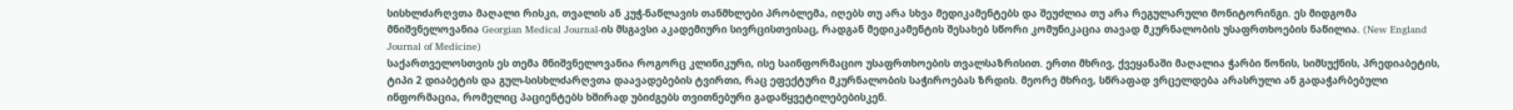სისხლძარღვთა მაღალი რისკი, თვალის ან კუჭ-ნაწლავის თანმხლები პრობლემა, იღებს თუ არა სხვა მედიკამენტებს და შეუძლია თუ არა რეგულარული მონიტორინგი. ეს მიდგომა მნიშვნელოვანია Georgian Medical Journal-ის მსგავსი აკადემიური სივრცისთვისაც, რადგან მედიკამენტის შესახებ სწორი კომუნიკაცია თავად მკურნალობის უსაფრთხოების ნაწილია. (New England Journal of Medicine)
საქართველოსთვის ეს თემა მნიშვნელოვანია როგორც კლინიკური, ისე საინფორმაციო უსაფრთხოების თვალსაზრისით. ერთი მხრივ, ქვეყანაში მაღალია ჭარბი წონის, სიმსუქნის, პრედიაბეტის, ტიპი 2 დიაბეტის და გულ-სისხლძარღვთა დაავადებების ტვირთი, რაც ეფექტური მკურნალობის საჭიროებას ზრდის. მეორე მხრივ, სწრაფად ვრცელდება არასრული ან გადაჭარბებული ინფორმაცია, რომელიც პაციენტებს ხშირად უბიძგებს თვითნებური გადაწყვეტილებებისკენ.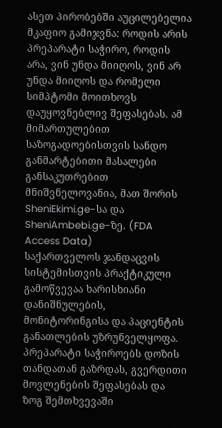ასეთ პირობებში აუცილებელია მკაფიო გამიჯვნა: როდის არის პრეპარატი საჭირო, როდის არა, ვინ უნდა მიიღოს, ვინ არ უნდა მიიღოს და რომელი სიმპტომი მოითხოვს დაუყოვნებლივ შეფასებას. ამ მიმართულებით საზოგადოებისთვის სანდო განმარტებითი მასალები განსაკუთრებით მნიშვნელოვანია, მათ შორის SheniEkimi.ge-სა და SheniAmbebi.ge-ზე. (FDA Access Data)
საქართველოს ჯანდაცვის სისტემისთვის პრაქტიკული გამოწვევაა ხარისხიანი დანიშნულების, მონიტორინგისა და პაციენტის განათლების უზრუნველყოფა. პრეპარატი საჭიროებს დოზის თანდათან გაზრდას, გვერდითი მოვლენების შეფასებას და ზოგ შემთხვევაში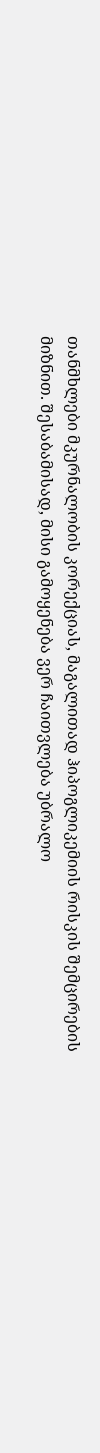თანმხლები მკურნალობის კორექციას, მაგალითად ჰიპოგლიკემიის რისკის შემცირების მიზნით. შესაბამისად, მისი გამოყენება ვერ ჩაითვლება უბრალო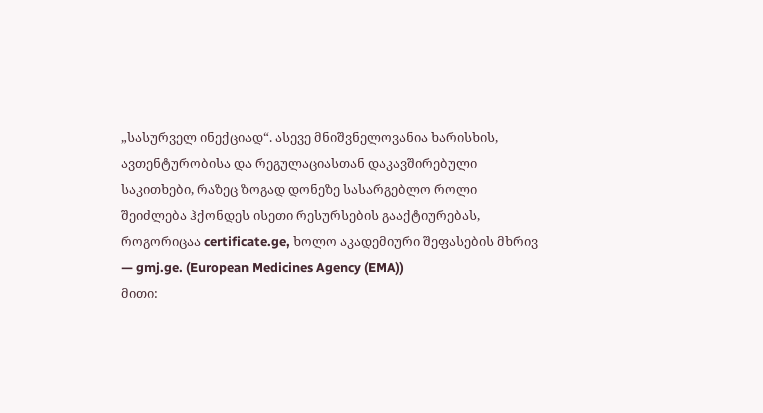„სასურველ ინექციად“. ასევე მნიშვნელოვანია ხარისხის, ავთენტურობისა და რეგულაციასთან დაკავშირებული საკითხები, რაზეც ზოგად დონეზე სასარგებლო როლი შეიძლება ჰქონდეს ისეთი რესურსების გააქტიურებას, როგორიცაა certificate.ge, ხოლო აკადემიური შეფასების მხრივ — gmj.ge. (European Medicines Agency (EMA))
მითი: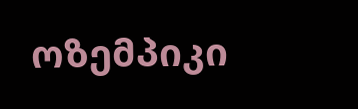ოზემპიკი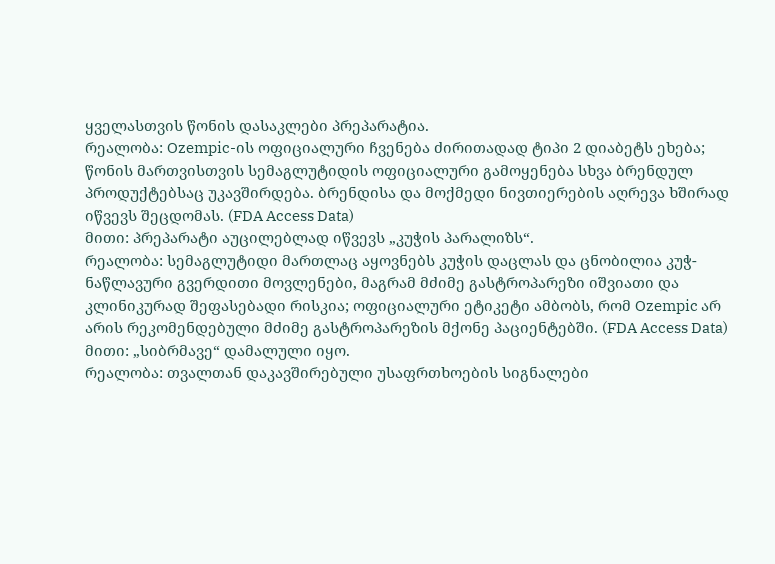ყველასთვის წონის დასაკლები პრეპარატია.
რეალობა: Ozempic-ის ოფიციალური ჩვენება ძირითადად ტიპი 2 დიაბეტს ეხება; წონის მართვისთვის სემაგლუტიდის ოფიციალური გამოყენება სხვა ბრენდულ პროდუქტებსაც უკავშირდება. ბრენდისა და მოქმედი ნივთიერების აღრევა ხშირად იწვევს შეცდომას. (FDA Access Data)
მითი: პრეპარატი აუცილებლად იწვევს „კუჭის პარალიზს“.
რეალობა: სემაგლუტიდი მართლაც აყოვნებს კუჭის დაცლას და ცნობილია კუჭ-ნაწლავური გვერდითი მოვლენები, მაგრამ მძიმე გასტროპარეზი იშვიათი და კლინიკურად შეფასებადი რისკია; ოფიციალური ეტიკეტი ამბობს, რომ Ozempic არ არის რეკომენდებული მძიმე გასტროპარეზის მქონე პაციენტებში. (FDA Access Data)
მითი: „სიბრმავე“ დამალული იყო.
რეალობა: თვალთან დაკავშირებული უსაფრთხოების სიგნალები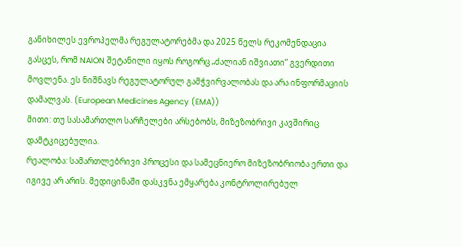განიხილეს ევროპელმა რეგულატორებმა და 2025 წელს რეკომენდაცია გასცეს, რომ NAION შეტანილი იყოს როგორც „ძალიან იშვიათი“ გვერდითი მოვლენა. ეს ნიშნავს რეგულატორულ გამჭვირვალობას და არა ინფორმაციის დამალვას. (European Medicines Agency (EMA))
მითი: თუ სასამართლო სარჩელები არსებობს, მიზეზობრივი კავშირიც დამტკიცებულია.
რეალობა: სამართლებრივი პროცესი და სამეცნიერო მიზეზობრიობა ერთი და იგივე არ არის. მედიცინაში დასკვნა ემყარება კონტროლირებულ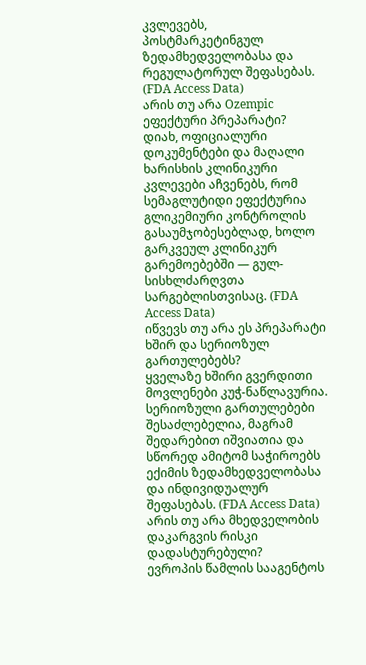კვლევებს, პოსტმარკეტინგულ ზედამხედველობასა და რეგულატორულ შეფასებას. (FDA Access Data)
არის თუ არა Ozempic ეფექტური პრეპარატი?
დიახ, ოფიციალური დოკუმენტები და მაღალი ხარისხის კლინიკური კვლევები აჩვენებს, რომ სემაგლუტიდი ეფექტურია გლიკემიური კონტროლის გასაუმჯობესებლად, ხოლო გარკვეულ კლინიკურ გარემოებებში — გულ-სისხლძარღვთა სარგებლისთვისაც. (FDA Access Data)
იწვევს თუ არა ეს პრეპარატი ხშირ და სერიოზულ გართულებებს?
ყველაზე ხშირი გვერდითი მოვლენები კუჭ-ნაწლავურია. სერიოზული გართულებები შესაძლებელია, მაგრამ შედარებით იშვიათია და სწორედ ამიტომ საჭიროებს ექიმის ზედამხედველობასა და ინდივიდუალურ შეფასებას. (FDA Access Data)
არის თუ არა მხედველობის დაკარგვის რისკი დადასტურებული?
ევროპის წამლის სააგენტოს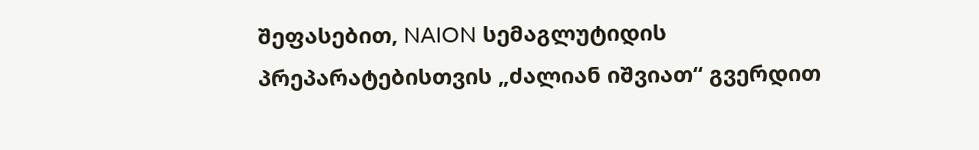შეფასებით, NAION სემაგლუტიდის პრეპარატებისთვის „ძალიან იშვიათ“ გვერდით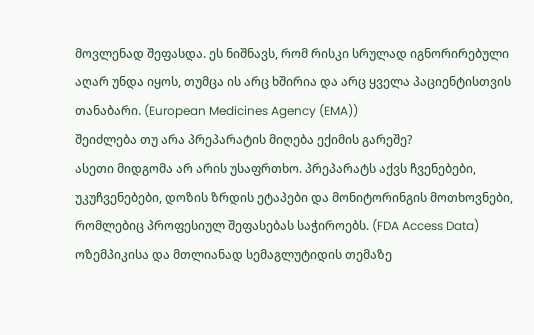მოვლენად შეფასდა. ეს ნიშნავს, რომ რისკი სრულად იგნორირებული აღარ უნდა იყოს, თუმცა ის არც ხშირია და არც ყველა პაციენტისთვის თანაბარი. (European Medicines Agency (EMA))
შეიძლება თუ არა პრეპარატის მიღება ექიმის გარეშე?
ასეთი მიდგომა არ არის უსაფრთხო. პრეპარატს აქვს ჩვენებები, უკუჩვენებები, დოზის ზრდის ეტაპები და მონიტორინგის მოთხოვნები, რომლებიც პროფესიულ შეფასებას საჭიროებს. (FDA Access Data)
ოზემპიკისა და მთლიანად სემაგლუტიდის თემაზე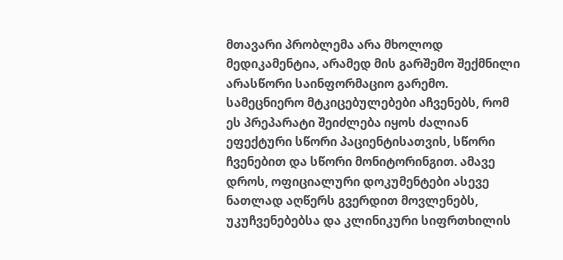მთავარი პრობლემა არა მხოლოდ მედიკამენტია, არამედ მის გარშემო შექმნილი არასწორი საინფორმაციო გარემო. სამეცნიერო მტკიცებულებები აჩვენებს, რომ ეს პრეპარატი შეიძლება იყოს ძალიან ეფექტური სწორი პაციენტისათვის, სწორი ჩვენებით და სწორი მონიტორინგით. ამავე დროს, ოფიციალური დოკუმენტები ასევე ნათლად აღწერს გვერდით მოვლენებს, უკუჩვენებებსა და კლინიკური სიფრთხილის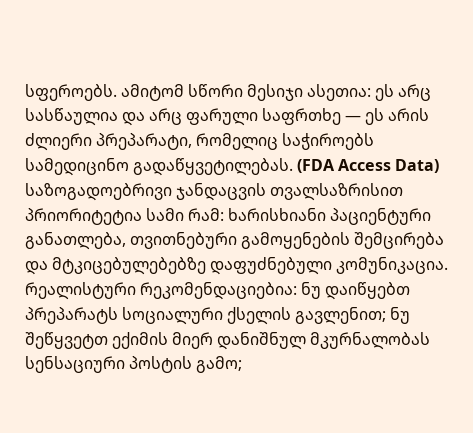სფეროებს. ამიტომ სწორი მესიჯი ასეთია: ეს არც სასწაულია და არც ფარული საფრთხე — ეს არის ძლიერი პრეპარატი, რომელიც საჭიროებს სამედიცინო გადაწყვეტილებას. (FDA Access Data)
საზოგადოებრივი ჯანდაცვის თვალსაზრისით პრიორიტეტია სამი რამ: ხარისხიანი პაციენტური განათლება, თვითნებური გამოყენების შემცირება და მტკიცებულებებზე დაფუძნებული კომუნიკაცია. რეალისტური რეკომენდაციებია: ნუ დაიწყებთ პრეპარატს სოციალური ქსელის გავლენით; ნუ შეწყვეტთ ექიმის მიერ დანიშნულ მკურნალობას სენსაციური პოსტის გამო;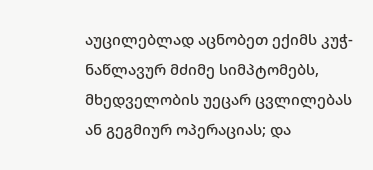აუცილებლად აცნობეთ ექიმს კუჭ-ნაწლავურ მძიმე სიმპტომებს, მხედველობის უეცარ ცვლილებას ან გეგმიურ ოპერაციას; და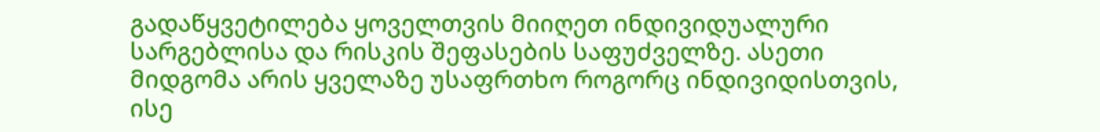გადაწყვეტილება ყოველთვის მიიღეთ ინდივიდუალური სარგებლისა და რისკის შეფასების საფუძველზე. ასეთი მიდგომა არის ყველაზე უსაფრთხო როგორც ინდივიდისთვის, ისე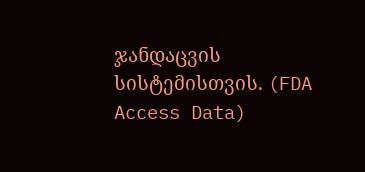ჯანდაცვის სისტემისთვის. (FDA Access Data)